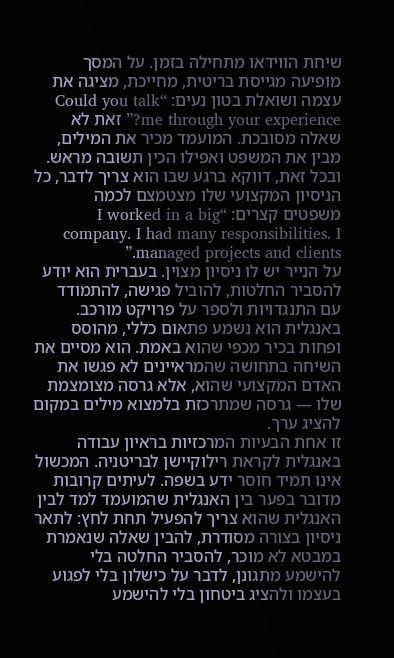שיחת הווידאו מתחילה בזמן. על המסך מופיעה מגייסת בריטית, מחייכת, מציגה את עצמה ושואלת בטון נעים: “Could you talk me through your experience?” זאת לא שאלה מסובכת. המועמד מכיר את המילים, מבין את המשפט ואפילו הכין תשובה מראש. ובכל זאת, דווקא ברגע שבו הוא צריך לדבר, כל הניסיון המקצועי שלו מצטמצם לכמה משפטים קצרים: “I worked in a big company. I had many responsibilities. I managed projects and clients.”
על הנייר יש לו ניסיון מצוין. בעברית הוא יודע להסביר החלטות, להוביל פגישה, להתמודד עם התנגדויות ולספר על פרויקט מורכב. באנגלית הוא נשמע פתאום כללי, מהוסס ופחות בכיר מכפי שהוא באמת. הוא מסיים את השיחה בתחושה שהמראיינים לא פגשו את האדם המקצועי שהוא, אלא גרסה מצומצמת שלו — גרסה שמתרכזת בלמצוא מילים במקום להציג ערך.
זו אחת הבעיות המרכזיות בראיון עבודה באנגלית לקראת רילוקיישן לבריטניה. המכשול אינו תמיד חוסר ידע בשפה. לעיתים קרובות מדובר בפער בין האנגלית שהמועמד למד לבין האנגלית שהוא צריך להפעיל תחת לחץ: לתאר ניסיון בצורה מסודרת, להבין שאלה שנאמרת במבטא לא מוכר, להסביר החלטה בלי להישמע מתגונן, לדבר על כישלון בלי לפגוע בעצמו ולהציג ביטחון בלי להישמע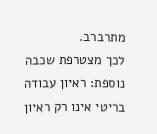מתרברב.
לכך מצטרפת שכבה נוספת: ראיון עבודה בריטי אינו רק ראיון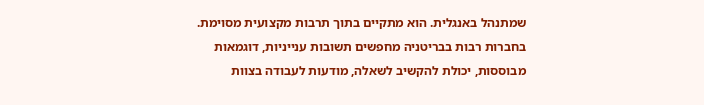שמתנהל באנגלית. הוא מתקיים בתוך תרבות מקצועית מסוימת. בחברות רבות בבריטניה מחפשים תשובות ענייניות, דוגמאות מבוססות, יכולת להקשיב לשאלה, מודעות לעבודה בצוות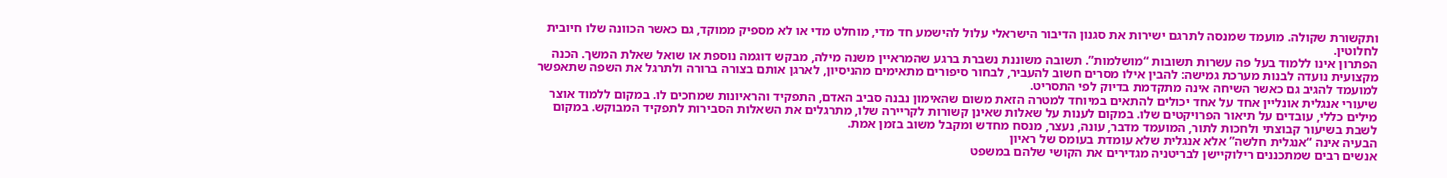ותקשורת שקולה. מועמד שמנסה לתרגם ישירות את סגנון הדיבור הישראלי עלול להישמע חד מדי, מוחלט מדי או לא מספיק ממוקד, גם כאשר הכוונה שלו חיובית לחלוטין.
הפתרון אינו ללמוד בעל פה עשרות תשובות “מושלמות”. תשובה משוננת נשברת ברגע שהמראיין משנה מילה, מבקש דוגמה נוספת או שואל שאלת המשך. הכנה מקצועית נועדה לבנות מערכת גמישה: להבין אילו מסרים חשוב להעביר, לבחור סיפורים מתאימים מהניסיון, לארגן אותם בצורה ברורה ולתרגל את השפה שתאפשר למועמד להגיב גם כאשר השיחה אינה מתקדמת בדיוק לפי התסריט.
שיעורי אנגלית אונליין אחד על אחד יכולים להתאים במיוחד למטרה הזאת משום שהאימון נבנה סביב האדם, התפקיד והראיונות שמחכים לו. במקום ללמוד אוצר מילים כללי, עובדים על תיאור הפרויקטים שלו. במקום לענות על שאלות שאינן קשורות לקריירה שלו, מתרגלים את השאלות הסבירות לתפקיד המבוקש. במקום לשבת בשיעור קבוצתי ולחכות לתור, המועמד מדבר, עונה, נעצר, מנסח מחדש ומקבל משוב בזמן אמת.
הבעיה אינה “אנגלית חלשה” אלא אנגלית שלא עומדת בעומס של ראיון
אנשים רבים שמתכננים רילוקיישן לבריטניה מגדירים את הקושי שלהם במשפט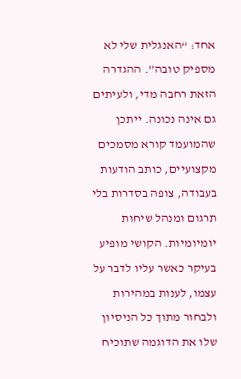אחד: “האנגלית שלי לא מספיק טובה”. ההגדרה הזאת רחבה מדי, ולעיתים גם אינה נכונה. ייתכן שהמועמד קורא מסמכים מקצועיים, כותב הודעות בעבודה, צופה בסדרות בלי תרגום ומנהל שיחות יומיומיות. הקושי מופיע בעיקר כאשר עליו לדבר על עצמו, לענות במהירות ולבחור מתוך כל הניסיון שלו את הדוגמה שתוכיח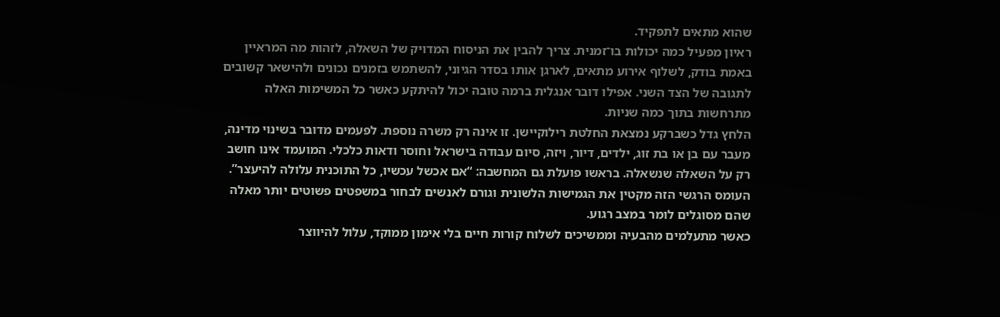שהוא מתאים לתפקיד.
ראיון מפעיל כמה יכולות בו־זמנית. צריך להבין את הניסוח המדויק של השאלה, לזהות מה המראיין באמת בודק, לשלוף אירוע מתאים, לארגן אותו בסדר הגיוני, להשתמש בזמנים נכונים ולהישאר קשובים לתגובה של הצד השני. אפילו דובר אנגלית ברמה טובה יכול להיתקע כאשר כל המשימות האלה מתרחשות בתוך כמה שניות.
הלחץ גדל כשברקע נמצאת החלטת רילוקיישן. זו אינה רק משרה נוספת. לפעמים מדובר בשינוי מדינה, מעבר עם בן או בת זוג, ילדים, דיור, ויזה, סיום עבודה בישראל וחוסר ודאות כלכלי. המועמד אינו חושב רק על השאלה שנשאלה. בראשו פועלת גם המחשבה: “אם אכשל עכשיו, כל התוכנית עלולה להיעצר”. העומס הרגשי הזה מקטין את הגמישות הלשונית וגורם לאנשים לבחור במשפטים פשוטים יותר מאלה שהם מסוגלים לומר במצב רגוע.
כאשר מתעלמים מהבעיה וממשיכים לשלוח קורות חיים בלי אימון ממוקד, עלול להיווצר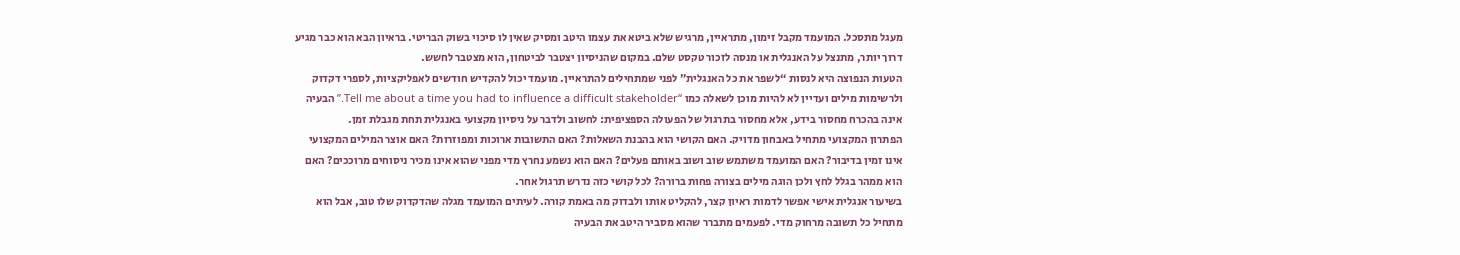מעגל מתסכל. המועמד מקבל זימון, מתראיין, מרגיש שלא ביטא את עצמו היטב ומסיק שאין לו סיכוי בשוק הבריטי. בראיון הבא הוא כבר מגיע דרוך יותר, מתנצל על האנגלית או מנסה לזכור טקסט שלם. במקום שהניסיון יצטבר לביטחון, הוא מצטבר לחשש.
הטעות הנפוצה היא לנסות “לשפר את כל האנגלית” לפני שמתחילים להתראיין. מועמד יכול להקדיש חודשים לאפליקציות, לספרי דקדוק ולרשימות מילים ועדיין לא להיות מוכן לשאלה כמו “Tell me about a time you had to influence a difficult stakeholder.” הבעיה אינה בהכרח מחסור בידע, אלא מחסור בתרגול של הפעולה הספציפית: לחשוב ולדבר על ניסיון מקצועי באנגלית תחת מגבלת זמן.
הפתרון המקצועי מתחיל באבחון מדויק. האם הקושי הוא בהבנת השאלות? האם התשובות ארוכות ומפוזרות? האם אוצר המילים המקצועי אינו זמין בדיבור? האם המועמד משתמש שוב ושוב באותם פעלים? האם הוא נשמע נחרץ מדי מפני שהוא אינו מכיר ניסוחים מרוככים? האם הוא ממהר בגלל לחץ ולכן הוגה מילים בצורה פחות ברורה? לכל קושי כזה נדרש תרגול אחר.
בשיעור אנגלית אישי אפשר לדמות ראיון קצר, להקליט אותו ולבדוק מה באמת קורה. לעיתים המועמד מגלה שהדקדוק שלו טוב, אבל הוא מתחיל כל תשובה מרחוק מדי. לפעמים מתברר שהוא מסביר היטב את הבעיה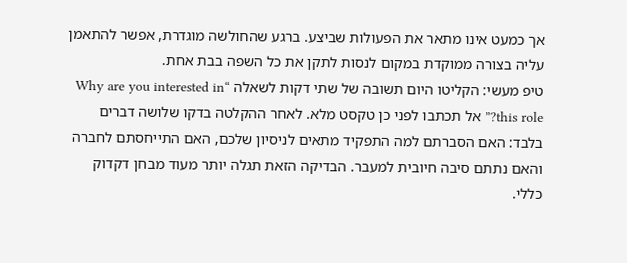אך כמעט אינו מתאר את הפעולות שביצע. ברגע שהחולשה מוגדרת, אפשר להתאמן עליה בצורה ממוקדת במקום לנסות לתקן את כל השפה בבת אחת.
טיפ מעשי: הקליטו היום תשובה של שתי דקות לשאלה “Why are you interested in this role?” אל תכתבו לפני כן טקסט מלא. לאחר ההקלטה בדקו שלושה דברים בלבד: האם הסברתם למה התפקיד מתאים לניסיון שלכם, האם התייחסתם לחברה והאם נתתם סיבה חיובית למעבר. הבדיקה הזאת תגלה יותר מעוד מבחן דקדוק כללי.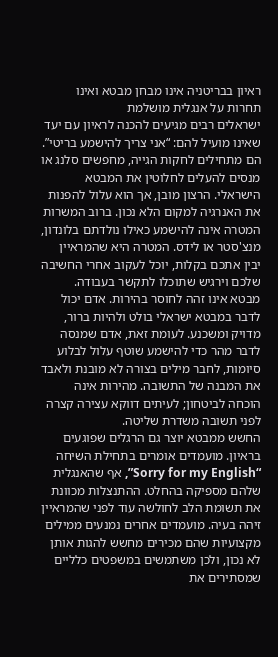ראיון בבריטניה אינו מבחן מבטא ואינו תחרות על אנגלית מושלמת
ישראלים רבים מגיעים להכנה לראיון עם יעד שאינו מועיל להם: “אני צריך להישמע בריטי”. הם מתחילים לחקות הגייה, מחפשים סלנג או מנסים להעלים לחלוטין את המבטא הישראלי. הרצון מובן, אך הוא עלול להפנות את האנרגיה למקום הלא נכון. ברוב המשרות המטרה אינה להישמע כאילו נולדתם בלונדון, מנצ'סטר או לידס. המטרה היא שהמראיין יבין אתכם בקלות, יוכל לעקוב אחרי החשיבה שלכם וירגיש שתוכלו לתקשר בעבודה.
מבטא אינו זהה לחוסר בהירות. אדם יכול לדבר במבטא ישראלי בולט ולהיות ברור, מדויק ומשכנע. לעומת זאת, אדם שמנסה לדבר מהר כדי להישמע שוטף עלול לבלוע סיומות, לחבר מילים בצורה לא מובנת ולאבד את המבנה של התשובה. מהירות אינה הוכחה לביטחון; לעיתים דווקא עצירה קצרה לפני תשובה משדרת שליטה.
החשש ממבטא יוצר גם הרגלים שפוגעים בראיון. מועמדים אומרים בתחילת השיחה “Sorry for my English”, אף שהאנגלית שלהם מספיקה בהחלט. ההתנצלות מכוונת את תשומת הלב לחולשה עוד לפני שהמראיין זיהה בעיה. מועמדים אחרים נמנעים ממילים מקצועיות שהם מכירים מחשש להגות אותן לא נכון, ולכן משתמשים במשפטים כלליים שמסתירים את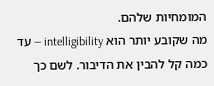המומחיות שלהם.
מה שקובע יותר הוא intelligibility — עד כמה קל להבין את הדיבור. לשם כך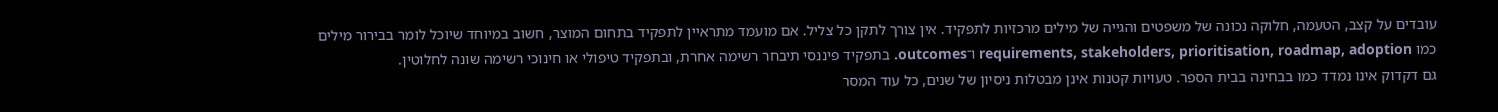עובדים על קצב, הטעמה, חלוקה נכונה של משפטים והגייה של מילים מרכזיות לתפקיד. אין צורך לתקן כל צליל. אם מועמד מתראיין לתפקיד בתחום המוצר, חשוב במיוחד שיוכל לומר בבירור מילים כמו requirements, stakeholders, prioritisation, roadmap, adoption ו־outcomes. בתפקיד פיננסי תיבחר רשימה אחרת, ובתפקיד טיפולי או חינוכי רשימה שונה לחלוטין.
גם דקדוק אינו נמדד כמו בבחינה בבית הספר. טעויות קטנות אינן מבטלות ניסיון של שנים, כל עוד המסר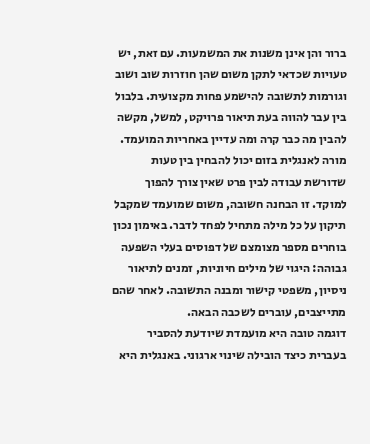ברור והן אינן משנות את המשמעות. עם זאת, יש טעויות שכדאי לתקן משום שהן חוזרות שוב ושוב וגורמות לתשובה להישמע פחות מקצועית. בלבול בין עבר להווה בעת תיאור פרויקט, למשל, מקשה להבין מה כבר קרה ומה עדיין באחריות המועמד.
מורה לאנגלית בזום יכול להבחין בין טעות שדורשת עבודה לבין פרט שאין צורך להפוך למוקד. זו הבחנה חשובה, משום שמועמד שמקבל תיקון על כל מילה מתחיל לפחד לדבר. באימון נכון בוחרים מספר מצומצם של דפוסים בעלי השפעה גבוהה: היגוי של מילים חיוניות, זמנים לתיאור ניסיון, משפטי קישור ומבנה התשובה. לאחר שהם מתייצבים, עוברים לשכבה הבאה.
דוגמה טובה היא מועמדת שיודעת להסביר בעברית כיצד הובילה שינוי ארגוני. באנגלית היא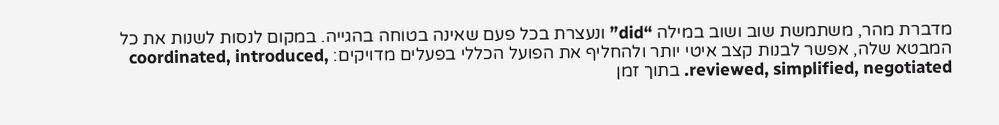מדברת מהר, משתמשת שוב ושוב במילה “did” ונעצרת בכל פעם שאינה בטוחה בהגייה. במקום לנסות לשנות את כל המבטא שלה, אפשר לבנות קצב איטי יותר ולהחליף את הפועל הכללי בפעלים מדויקים: coordinated, introduced, reviewed, simplified, negotiated. בתוך זמן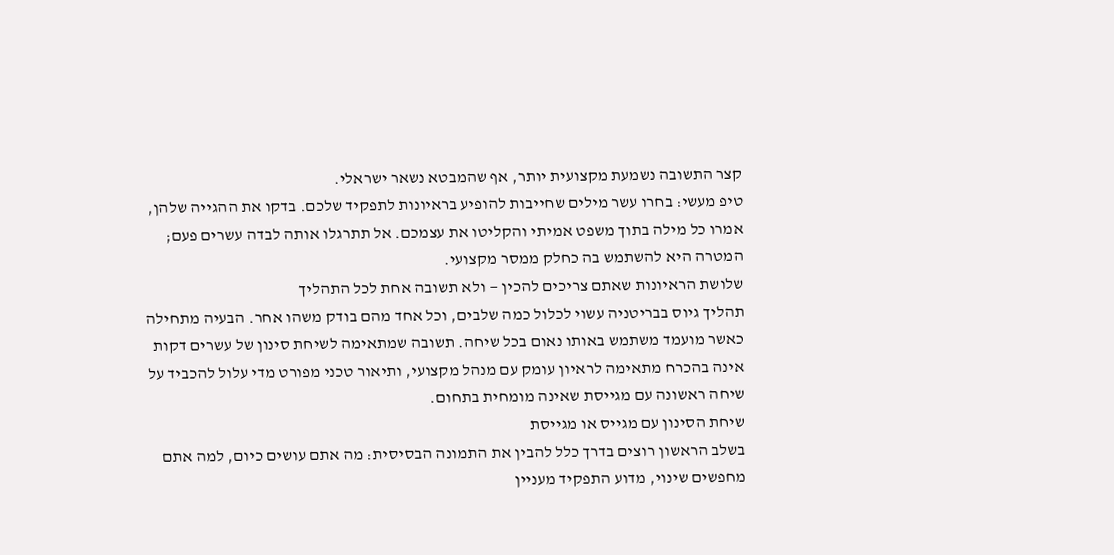קצר התשובה נשמעת מקצועית יותר, אף שהמבטא נשאר ישראלי.
טיפ מעשי: בחרו עשר מילים שחייבות להופיע בראיונות לתפקיד שלכם. בדקו את ההגייה שלהן, אמרו כל מילה בתוך משפט אמיתי והקליטו את עצמכם. אל תתרגלו אותה לבדה עשרים פעם; המטרה היא להשתמש בה כחלק ממסר מקצועי.
שלושת הראיונות שאתם צריכים להכין — ולא תשובה אחת לכל התהליך
תהליך גיוס בבריטניה עשוי לכלול כמה שלבים, וכל אחד מהם בודק משהו אחר. הבעיה מתחילה כאשר מועמד משתמש באותו נאום בכל שיחה. תשובה שמתאימה לשיחת סינון של עשרים דקות אינה בהכרח מתאימה לראיון עומק עם מנהל מקצועי, ותיאור טכני מפורט מדי עלול להכביד על שיחה ראשונה עם מגייסת שאינה מומחית בתחום.
שיחת הסינון עם מגייס או מגייסת
בשלב הראשון רוצים בדרך כלל להבין את התמונה הבסיסית: מה אתם עושים כיום, למה אתם מחפשים שינוי, מדוע התפקיד מעניין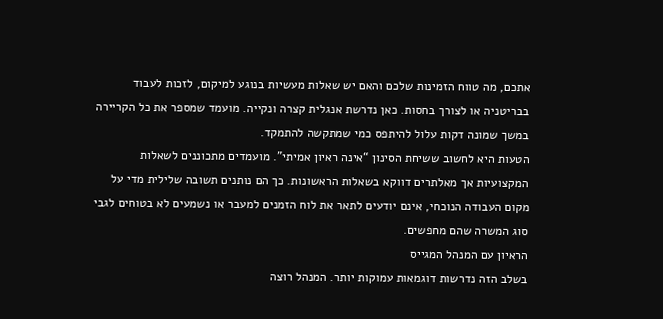אתכם, מה טווח הזמינות שלכם והאם יש שאלות מעשיות בנוגע למיקום, לזכות לעבוד בבריטניה או לצורך בחסות. כאן נדרשת אנגלית קצרה ונקייה. מועמד שמספר את כל הקריירה במשך שמונה דקות עלול להיתפס כמי שמתקשה להתמקד.
הטעות היא לחשוב ששיחת הסינון “אינה ראיון אמיתי”. מועמדים מתכוננים לשאלות המקצועיות אך מאלתרים דווקא בשאלות הראשונות. כך הם נותנים תשובה שלילית מדי על מקום העבודה הנוכחי, אינם יודעים לתאר את לוח הזמנים למעבר או נשמעים לא בטוחים לגבי סוג המשרה שהם מחפשים.
הראיון עם המנהל המגייס
בשלב הזה נדרשות דוגמאות עמוקות יותר. המנהל רוצה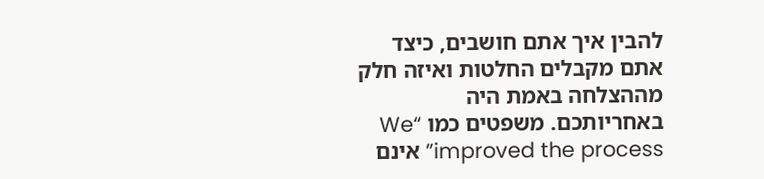להבין איך אתם חושבים, כיצד אתם מקבלים החלטות ואיזה חלק מההצלחה באמת היה באחריותכם. משפטים כמו “We improved the process” אינם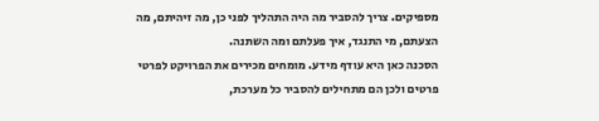מספיקים. צריך להסביר מה היה התהליך לפני כן, מה זיהיתם, מה הצעתם, מי התנגד, איך פעלתם ומה השתנה.
הסכנה כאן היא עודף מידע. מומחים מכירים את הפרויקט לפרטי פרטים ולכן הם מתחילים להסביר כל מערכת,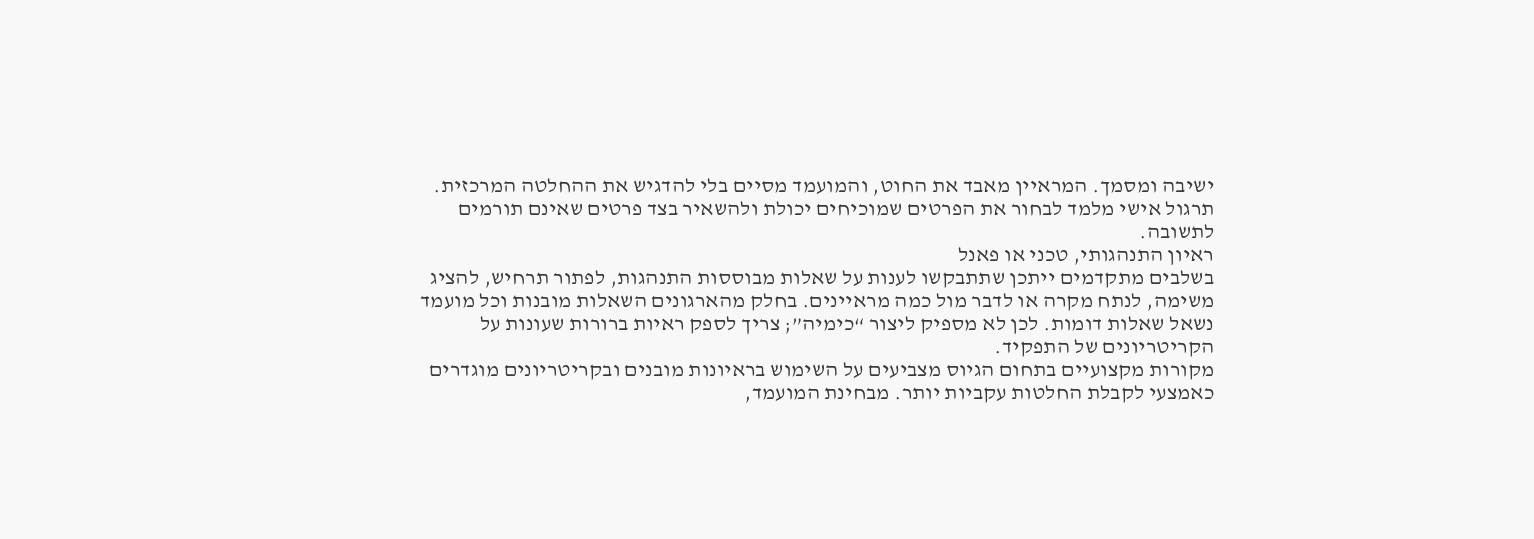ישיבה ומסמך. המראיין מאבד את החוט, והמועמד מסיים בלי להדגיש את ההחלטה המרכזית. תרגול אישי מלמד לבחור את הפרטים שמוכיחים יכולת ולהשאיר בצד פרטים שאינם תורמים לתשובה.
ראיון התנהגותי, טכני או פאנל
בשלבים מתקדמים ייתכן שתתבקשו לענות על שאלות מבוססות התנהגות, לפתור תרחיש, להציג משימה, לנתח מקרה או לדבר מול כמה מראיינים. בחלק מהארגונים השאלות מובנות וכל מועמד נשאל שאלות דומות. לכן לא מספיק ליצור “כימיה”; צריך לספק ראיות ברורות שעונות על הקריטריונים של התפקיד.
מקורות מקצועיים בתחום הגיוס מצביעים על השימוש בראיונות מובנים ובקריטריונים מוגדרים כאמצעי לקבלת החלטות עקביות יותר. מבחינת המועמד,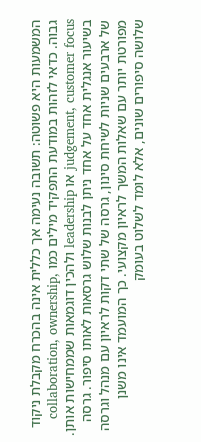המשמעות היא פשוטה: תשובה נעימה אך כללית אינה בהכרח מקבלת ניקוד גבוה. כדאי לזהות במודעת התפקיד מילים כמו collaboration, ownership, judgement, customer focus או leadership ולהכין דוגמאות שממחישות אותן.
בשיעור אנגלית אחד על אחד ניתן לבנות שלוש גרסאות לאותו סיפור. גרסה של ארבעים שניות לשיחת סינון, גרסה של שתי דקות לראיון עם מנהל וגרסה מפורטת יותר עם שאלות המשך לראיון מקצועי. כך המועמד אינו משנן שלושה סיפורים שונים, אלא לומד לשלוט בעומק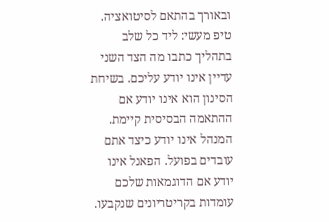ובאורך בהתאם לסיטואציה.
טיפ מעשי: ליד כל שלב בתהליך כתבו מה הצד השני עדיין אינו יודע עליכם. בשיחת הסינון הוא אינו יודע אם ההתאמה הבסיסית קיימת. המנהל אינו יודע כיצד אתם עובדים בפועל. הפאנל אינו יודע אם הדוגמאות שלכם עומדות בקריטריונים שנקבעו.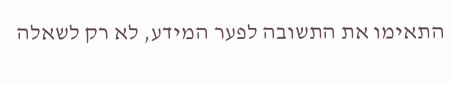התאימו את התשובה לפער המידע, לא רק לשאלה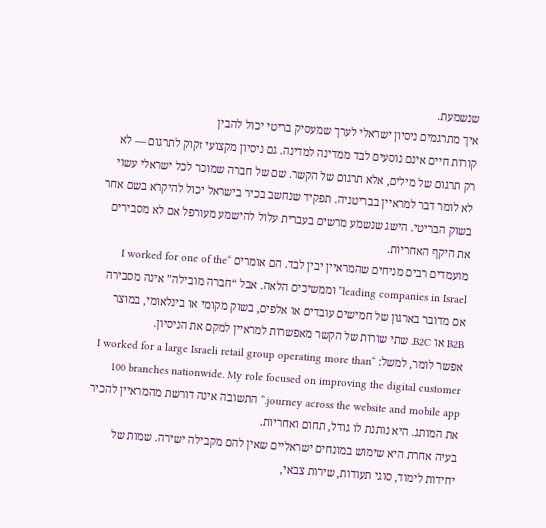שנשמעת.
איך מתרגמים ניסיון ישראלי לערך שמעסיק בריטי יכול להבין
קורות חיים אינם נוסעים לבד ממדינה למדינה. גם ניסיון מקצועי זקוק לתרגום — לא רק תרגום של מילים, אלא תרגום של הקשר. שם של חברה שמוכר לכל ישראלי עשוי לא לומר דבר למראיין בבריטניה. תפקיד שנחשב בכיר בישראל יכול להיקרא בשם אחר בשוק הבריטי. הישג שנשמע מרשים בעברית עלול להישמע מעורפל אם לא מסבירים את היקף האחריות.
מועמדים רבים מניחים שהמראיין יבין לבד. הם אומרים “I worked for one of the leading companies in Israel” וממשיכים הלאה. אבל “חברה מובילה” אינה מסבירה אם מדובר בארגון של חמישים עובדים או אלפים, בשוק מקומי או בינלאומי, במוצר B2B או B2C. שתי שורות של הקשר מאפשרות למראיין למקם את הניסיון.
אפשר לומר, למשל: “I worked for a large Israeli retail group operating more than 100 branches nationwide. My role focused on improving the digital customer journey across the website and mobile app.” התשובה אינה דורשת מהמראיין להכיר את המותג. היא נותנת לו גודל, תחום ואחריות.
בעיה אחרת היא שימוש במונחים ישראליים שאין להם מקבילה ישירה. שמות של יחידות לימוד, סוגי תעודות, שירות צבאי,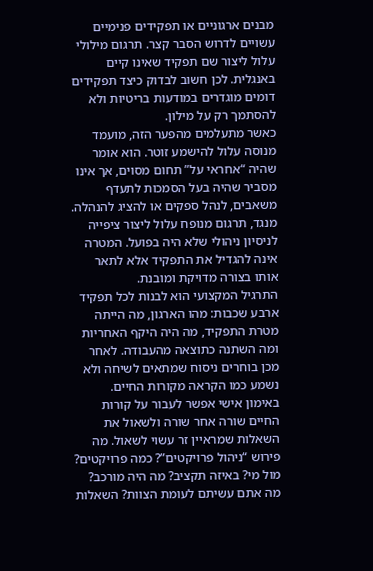מבנים ארגוניים או תפקידים פנימיים עשויים לדרוש הסבר קצר. תרגום מילולי עלול ליצור שם תפקיד שאינו קיים באנגלית. לכן חשוב לבדוק כיצד תפקידים דומים מוגדרים במודעות בריטיות ולא להסתמך רק על מילון.
כאשר מתעלמים מהפער הזה, מועמד מנוסה עלול להישמע זוטר. הוא אומר שהיה “אחראי על” תחום מסוים, אך אינו מסביר שהיה בעל הסמכות לתעדף משאבים, לנהל ספקים או להציג להנהלה. מנגד, תרגום מנופח עלול ליצור ציפייה לניסיון ניהולי שלא היה בפועל. המטרה אינה להגדיל את התפקיד אלא לתאר אותו בצורה מדויקת ומובנת.
התרגיל המקצועי הוא לבנות לכל תפקיד ארבע שכבות: מהו הארגון, מה הייתה מטרת התפקיד, מה היה היקף האחריות ומה השתנה כתוצאה מהעבודה. לאחר מכן בוחרים ניסוח שמתאים לשיחה ולא נשמע כמו הקראה מקורות החיים.
באימון אישי אפשר לעבור על קורות החיים שורה אחר שורה ולשאול את השאלות שמראיין זר עשוי לשאול. מה פירוש “ניהול פרויקטים”? כמה פרויקטים? מול מי? באיזה תקציב? מה היה מורכב? מה אתם עשיתם לעומת הצוות? השאלות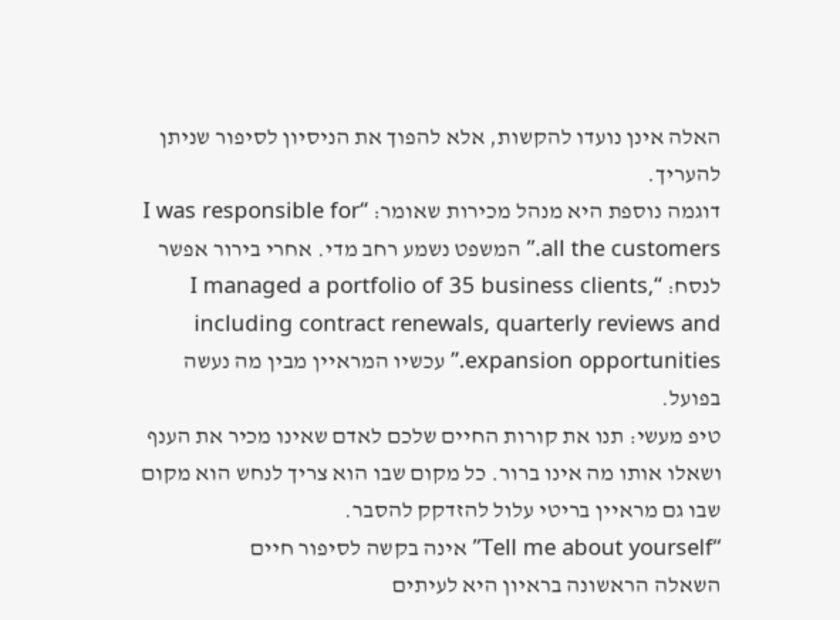האלה אינן נועדו להקשות, אלא להפוך את הניסיון לסיפור שניתן להעריך.
דוגמה נוספת היא מנהל מכירות שאומר: “I was responsible for all the customers.” המשפט נשמע רחב מדי. אחרי בירור אפשר לנסח: “I managed a portfolio of 35 business clients, including contract renewals, quarterly reviews and expansion opportunities.” עכשיו המראיין מבין מה נעשה בפועל.
טיפ מעשי: תנו את קורות החיים שלכם לאדם שאינו מכיר את הענף ושאלו אותו מה אינו ברור. כל מקום שבו הוא צריך לנחש הוא מקום שבו גם מראיין בריטי עלול להזדקק להסבר.
“Tell me about yourself” אינה בקשה לסיפור חיים
השאלה הראשונה בראיון היא לעיתים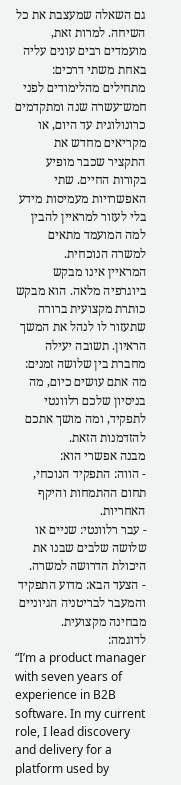גם השאלה שמעצבת את כל השיחה. למרות זאת, מועמדים רבים עונים עליה באחת משתי דרכים: מתחילים מהלימודים לפני חמש־עשרה שנה ומתקדמים כרונולוגית עד היום, או מקריאים מחדש את התקציר שכבר מופיע בקורות החיים. שתי האפשרויות מעמיסות מידע בלי לעזור למראיין להבין למה המועמד מתאים למשרה הנוכחית.
המראיין אינו מבקש ביוגרפיה מלאה. הוא מבקש כותרת מקצועית ברורה שתעזור לו לנהל את המשך הראיון. תשובה יעילה מחברת בין שלושה זמנים: מה אתם עושים כיום, מה בניסיון שלכם רלוונטי לתפקיד, ומה מושך אתכם להזדמנות הזאת.
מבנה אפשרי הוא:
- הווה: התפקיד הנוכחי, תחום ההתמחות והיקף האחריות.
- עבר רלוונטי: שניים או שלושה שלבים שבנו את היכולת הדרושה למשרה.
- הצעד הבא: מדוע התפקיד והמעבר לבריטניה הגיוניים מבחינה מקצועית.
לדוגמה:
“I’m a product manager with seven years of experience in B2B software. In my current role, I lead discovery and delivery for a platform used by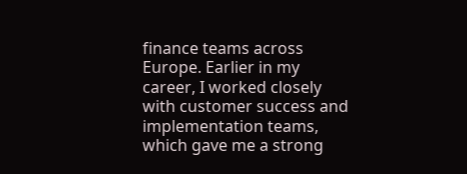finance teams across Europe. Earlier in my career, I worked closely with customer success and implementation teams, which gave me a strong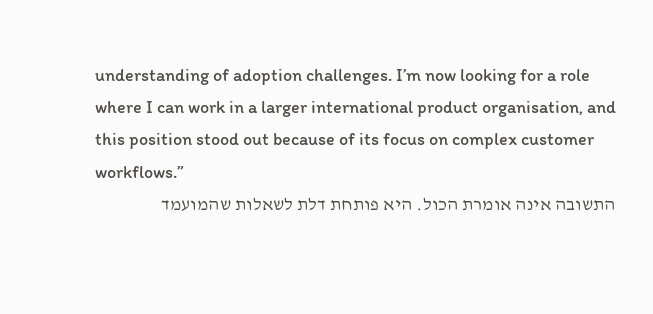understanding of adoption challenges. I’m now looking for a role where I can work in a larger international product organisation, and this position stood out because of its focus on complex customer workflows.”
התשובה אינה אומרת הכול. היא פותחת דלת לשאלות שהמועמד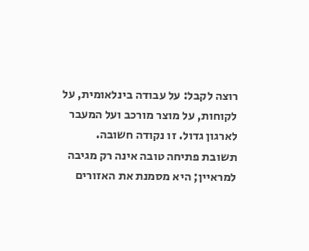רוצה לקבל: על עבודה בינלאומית, על לקוחות, על מוצר מורכב ועל המעבר לארגון גדול. זו נקודה חשובה. תשובת פתיחה טובה אינה רק מגיבה למראיין; היא מסמנת את האזורים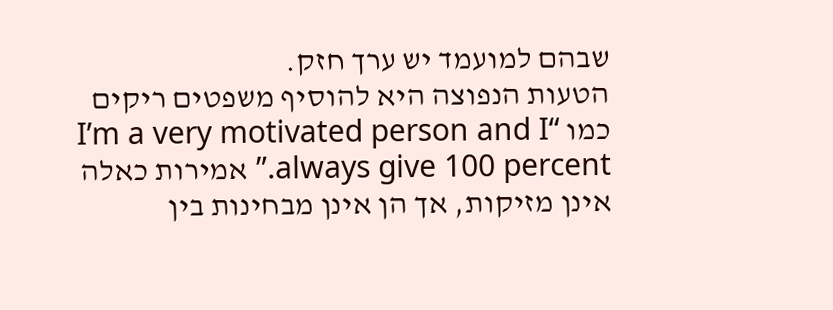שבהם למועמד יש ערך חזק.
הטעות הנפוצה היא להוסיף משפטים ריקים כמו “I’m a very motivated person and I always give 100 percent.” אמירות כאלה אינן מזיקות, אך הן אינן מבחינות בין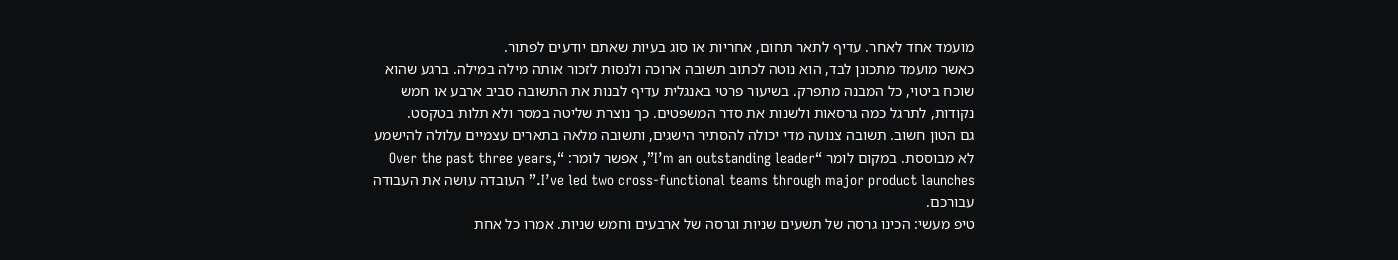מועמד אחד לאחר. עדיף לתאר תחום, אחריות או סוג בעיות שאתם יודעים לפתור.
כאשר מועמד מתכונן לבד, הוא נוטה לכתוב תשובה ארוכה ולנסות לזכור אותה מילה במילה. ברגע שהוא שוכח ביטוי, כל המבנה מתפרק. בשיעור פרטי באנגלית עדיף לבנות את התשובה סביב ארבע או חמש נקודות, לתרגל כמה גרסאות ולשנות את סדר המשפטים. כך נוצרת שליטה במסר ולא תלות בטקסט.
גם הטון חשוב. תשובה צנועה מדי יכולה להסתיר הישגים, ותשובה מלאה בתארים עצמיים עלולה להישמע לא מבוססת. במקום לומר “I’m an outstanding leader”, אפשר לומר: “Over the past three years, I’ve led two cross-functional teams through major product launches.” העובדה עושה את העבודה עבורכם.
טיפ מעשי: הכינו גרסה של תשעים שניות וגרסה של ארבעים וחמש שניות. אמרו כל אחת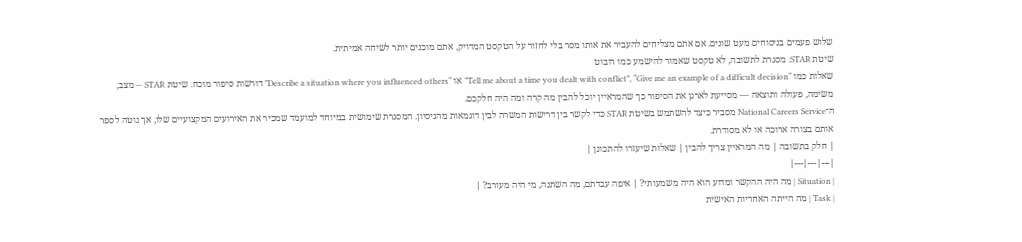שלוש פעמים בניסוחים מעט שונים. אם אתם מצליחים להעביר את אותו מסר בלי לחזור על הטקסט המדויק, אתם מוכנים יותר לשיחה אמיתית.
שיטת STAR: מסגרת לתשובה, לא טקסט שאמור להישמע כמו רובוט
שאלות כמו “Tell me about a time you dealt with conflict”, “Give me an example of a difficult decision” או “Describe a situation where you influenced others” דורשות סיפור מוכח. שיטת STAR — מצב, משימה, פעולה ותוצאה — מסייעת לארגן את הסיפור כך שהמראיין יוכל להבין מה קרה ומה היה חלקכם.
ה־National Careers Service מסביר כיצד להשתמש בשיטת STAR כדי לקשר בין דרישות המשרה לבין דוגמאות מהניסיון. המסגרת שימושית במיוחד למועמד שמכיר את האירועים המקצועיים שלו, אך נוטה לספר אותם בצורה ארוכה או לא מסודרת.
| חלק בתשובה | מה המראיין צריך להבין | שאלות שיעזרו להתכונן |
|---|---|---|
| Situation | מה היה ההקשר ומדוע הוא היה משמעותי? | איפה עבדתם, מה השתנה, מי היה מעורב? |
| Task | מה הייתה האחריות האישית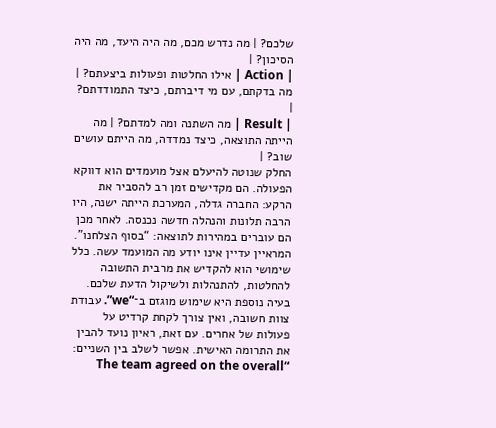שלכם? | מה נדרש מכם, מה היה היעד, מה היה הסיכון? |
| Action | אילו החלטות ופעולות ביצעתם? | מה בדקתם, עם מי דיברתם, כיצד התמודדתם? |
| Result | מה השתנה ומה למדתם? | מה הייתה התוצאה, כיצד נמדדה, מה הייתם עושים שוב? |
החלק שנוטה להיעלם אצל מועמדים הוא דווקא הפעולה. הם מקדישים זמן רב להסביר את הרקע: החברה גדלה, המערכת הייתה ישנה, היו הרבה תלונות והנהלה חדשה נכנסה. לאחר מכן הם עוברים במהירות לתוצאה: “בסוף הצלחנו”. המראיין עדיין אינו יודע מה המועמד עשה. כלל שימושי הוא להקדיש את מרבית התשובה להחלטות, להתנהלות ולשיקול הדעת שלכם.
בעיה נוספת היא שימוש מוגזם ב־“we”. עבודת צוות חשובה, ואין צורך לקחת קרדיט על פעולות של אחרים. עם זאת, ראיון נועד להבין את התרומה האישית. אפשר לשלב בין השניים: “The team agreed on the overall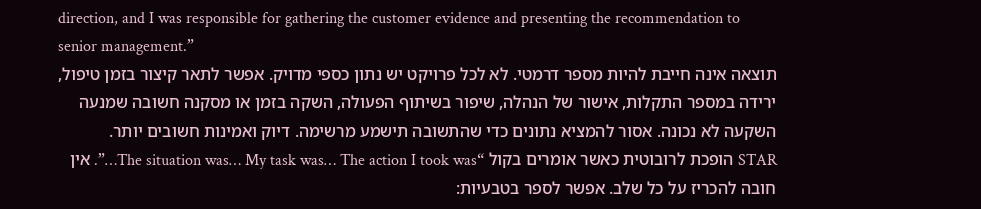direction, and I was responsible for gathering the customer evidence and presenting the recommendation to senior management.”
תוצאה אינה חייבת להיות מספר דרמטי. לא לכל פרויקט יש נתון כספי מדויק. אפשר לתאר קיצור בזמן טיפול, ירידה במספר התקלות, אישור של הנהלה, שיפור בשיתוף הפעולה, השקה בזמן או מסקנה חשובה שמנעה השקעה לא נכונה. אסור להמציא נתונים כדי שהתשובה תישמע מרשימה. דיוק ואמינות חשובים יותר.
STAR הופכת לרובוטית כאשר אומרים בקול “The situation was… My task was… The action I took was…”. אין חובה להכריז על כל שלב. אפשר לספר בטבעיות: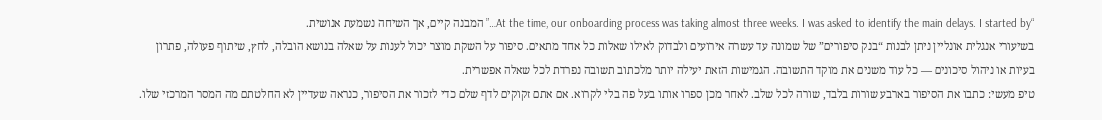“At the time, our onboarding process was taking almost three weeks. I was asked to identify the main delays. I started by…” המבנה קיים, אך השיחה נשמעת אנושית.
בשיעורי אנגלית אונליין ניתן לבנות “בנק סיפורים” של שמונה עד עשרה אירועים ולבדוק לאילו שאלות כל אחד מתאים. סיפור על השקת מוצר יכול לענות על שאלה בנושא הובלה, לחץ, שיתוף פעולה, פתרון בעיות או ניהול סיכונים — כל עוד משנים את מוקד התשובה. הגמישות הזאת יעילה יותר מלכתוב תשובה נפרדת לכל שאלה אפשרית.
טיפ מעשי: כתבו את הסיפור בארבע שורות בלבד, שורה לכל שלב. לאחר מכן ספרו אותו בעל פה בלי לקרוא. אם אתם זקוקים לדף שלם כדי לזכור את הסיפור, כנראה שעדיין לא החלטתם מה המסר המרכזי שלו.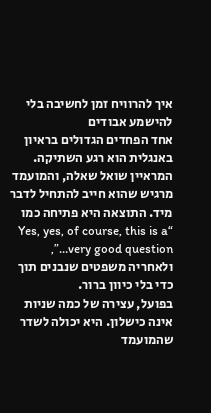איך להרוויח זמן לחשיבה בלי להישמע אבודים
אחד הפחדים הגדולים בראיון באנגלית הוא רגע השתיקה. המראיין שואל שאלה, והמועמד מרגיש שהוא חייב להתחיל לדבר מיד. התוצאה היא פתיחה כמו “Yes, yes, of course, this is a very good question…”, ולאחריה משפטים שנבנים תוך כדי בלי כיוון ברור.
בפועל, עצירה של כמה שניות אינה כישלון. היא יכולה לשדר שהמועמד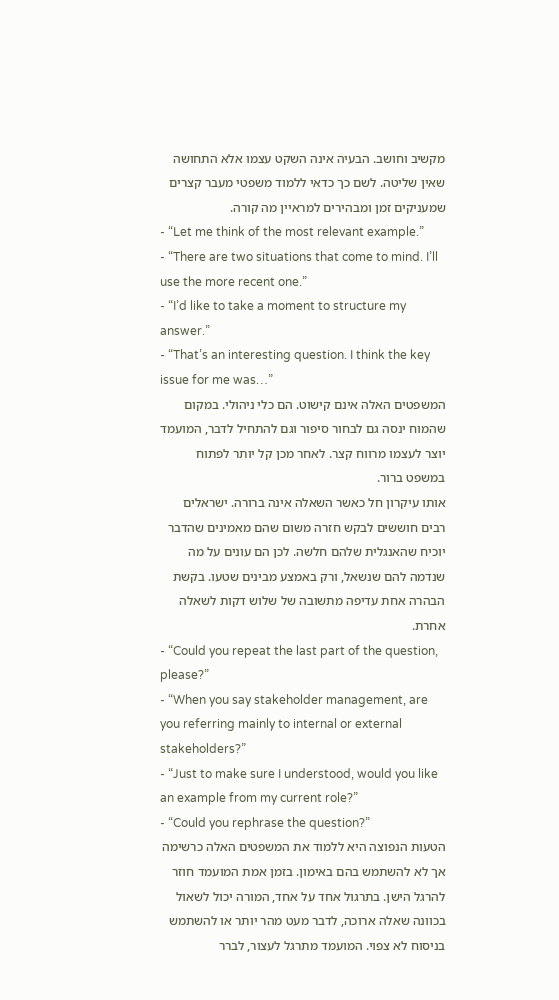מקשיב וחושב. הבעיה אינה השקט עצמו אלא התחושה שאין שליטה. לשם כך כדאי ללמוד משפטי מעבר קצרים שמעניקים זמן ומבהירים למראיין מה קורה.
- “Let me think of the most relevant example.”
- “There are two situations that come to mind. I’ll use the more recent one.”
- “I’d like to take a moment to structure my answer.”
- “That’s an interesting question. I think the key issue for me was…”
המשפטים האלה אינם קישוט. הם כלי ניהולי. במקום שהמוח ינסה גם לבחור סיפור וגם להתחיל לדבר, המועמד יוצר לעצמו מרווח קצר. לאחר מכן קל יותר לפתוח במשפט ברור.
אותו עיקרון חל כאשר השאלה אינה ברורה. ישראלים רבים חוששים לבקש חזרה משום שהם מאמינים שהדבר יוכיח שהאנגלית שלהם חלשה. לכן הם עונים על מה שנדמה להם שנשאל, ורק באמצע מבינים שטעו. בקשת הבהרה אחת עדיפה מתשובה של שלוש דקות לשאלה אחרת.
- “Could you repeat the last part of the question, please?”
- “When you say stakeholder management, are you referring mainly to internal or external stakeholders?”
- “Just to make sure I understood, would you like an example from my current role?”
- “Could you rephrase the question?”
הטעות הנפוצה היא ללמוד את המשפטים האלה כרשימה אך לא להשתמש בהם באימון. בזמן אמת המועמד חוזר להרגל הישן. בתרגול אחד על אחד, המורה יכול לשאול בכוונה שאלה ארוכה, לדבר מעט מהר יותר או להשתמש בניסוח לא צפוי. המועמד מתרגל לעצור, לברר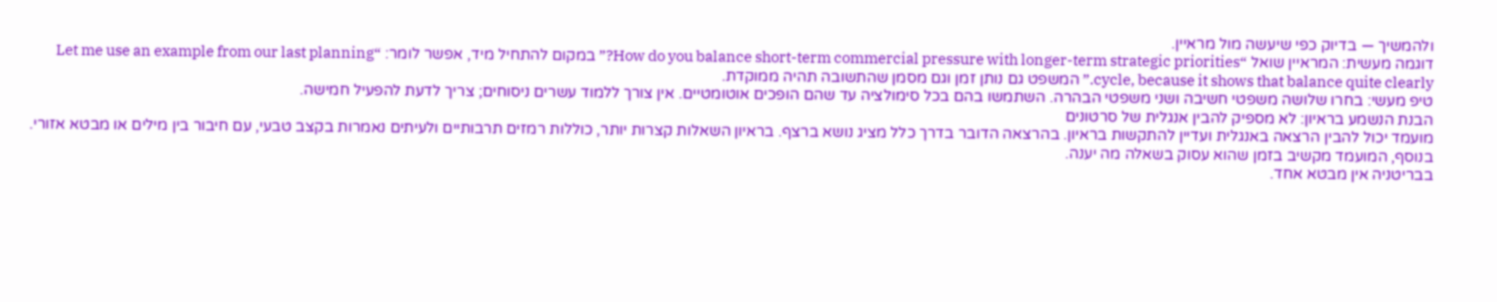ולהמשיך — בדיוק כפי שיעשה מול מראיין.
דוגמה מעשית: המראיין שואל “How do you balance short-term commercial pressure with longer-term strategic priorities?” במקום להתחיל מיד, אפשר לומר: “Let me use an example from our last planning cycle, because it shows that balance quite clearly.” המשפט גם נותן זמן וגם מסמן שהתשובה תהיה ממוקדת.
טיפ מעשי: בחרו שלושה משפטי חשיבה ושני משפטי הבהרה. השתמשו בהם בכל סימולציה עד שהם הופכים אוטומטיים. אין צורך ללמוד עשרים ניסוחים; צריך לדעת להפעיל חמישה.
הבנת הנשמע בראיון: לא מספיק להבין אנגלית של סרטונים
מועמד יכול להבין הרצאה באנגלית ועדיין להתקשות בראיון. בהרצאה הדובר בדרך כלל מציג נושא ברצף. בראיון השאלות קצרות יותר, כוללות רמזים תרבותיים ולעיתים נאמרות בקצב טבעי, עם חיבור בין מילים או מבטא אזורי. בנוסף, המועמד מקשיב בזמן שהוא עסוק בשאלה מה יענה.
בבריטניה אין מבטא אחד.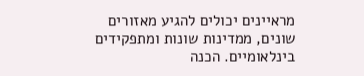מראיינים יכולים להגיע מאזורים שונים, ממדינות שונות ומתפקידים בינלאומיים. הכנה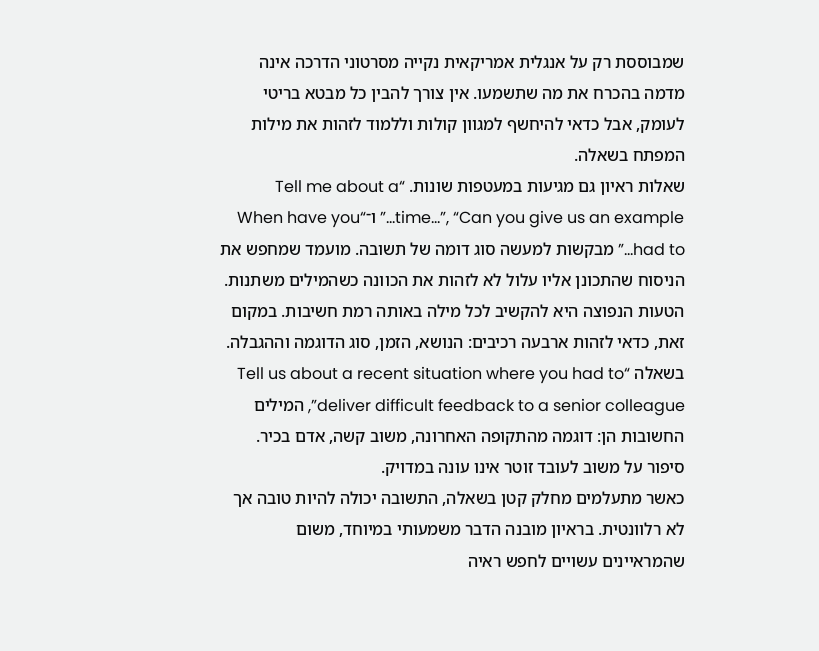שמבוססת רק על אנגלית אמריקאית נקייה מסרטוני הדרכה אינה מדמה בהכרח את מה שתשמעו. אין צורך להבין כל מבטא בריטי לעומק, אבל כדאי להיחשף למגוון קולות וללמוד לזהות את מילות המפתח בשאלה.
שאלות ראיון גם מגיעות במעטפות שונות. “Tell me about a time…”, “Can you give us an example…” ו־“When have you had to…” מבקשות למעשה סוג דומה של תשובה. מועמד שמחפש את הניסוח שהתכונן אליו עלול לא לזהות את הכוונה כשהמילים משתנות.
הטעות הנפוצה היא להקשיב לכל מילה באותה רמת חשיבות. במקום זאת, כדאי לזהות ארבעה רכיבים: הנושא, הזמן, סוג הדוגמה וההגבלה. בשאלה “Tell us about a recent situation where you had to deliver difficult feedback to a senior colleague”, המילים החשובות הן: דוגמה מהתקופה האחרונה, משוב קשה, אדם בכיר. סיפור על משוב לעובד זוטר אינו עונה במדויק.
כאשר מתעלמים מחלק קטן בשאלה, התשובה יכולה להיות טובה אך לא רלוונטית. בראיון מובנה הדבר משמעותי במיוחד, משום שהמראיינים עשויים לחפש ראיה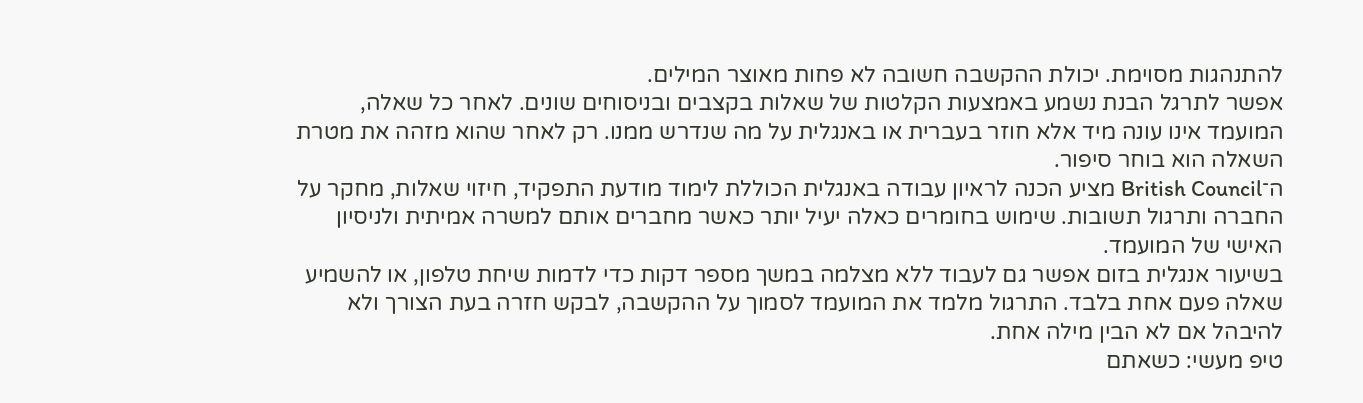להתנהגות מסוימת. יכולת ההקשבה חשובה לא פחות מאוצר המילים.
אפשר לתרגל הבנת נשמע באמצעות הקלטות של שאלות בקצבים ובניסוחים שונים. לאחר כל שאלה, המועמד אינו עונה מיד אלא חוזר בעברית או באנגלית על מה שנדרש ממנו. רק לאחר שהוא מזהה את מטרת השאלה הוא בוחר סיפור.
ה־British Council מציע הכנה לראיון עבודה באנגלית הכוללת לימוד מודעת התפקיד, חיזוי שאלות, מחקר על החברה ותרגול תשובות. שימוש בחומרים כאלה יעיל יותר כאשר מחברים אותם למשרה אמיתית ולניסיון האישי של המועמד.
בשיעור אנגלית בזום אפשר גם לעבוד ללא מצלמה במשך מספר דקות כדי לדמות שיחת טלפון, או להשמיע שאלה פעם אחת בלבד. התרגול מלמד את המועמד לסמוך על ההקשבה, לבקש חזרה בעת הצורך ולא להיבהל אם לא הבין מילה אחת.
טיפ מעשי: כשאתם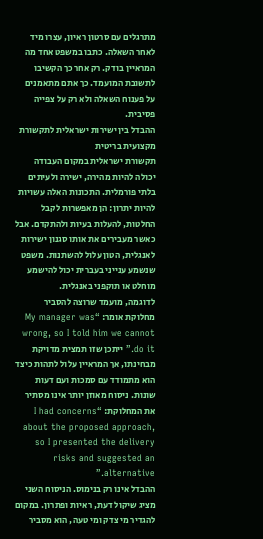מתרגלים עם סרטון ראיון, עצרו מיד לאחר השאלה. כתבו במשפט אחד מה המראיין בודק. רק אחר כך הקשיבו לתשובת המועמד. כך אתם מתאמנים על פענוח השאלה ולא רק על צפייה פסיבית.
ההבדל בין ישירות ישראלית לתקשורת מקצועית בריטית
תקשורת ישראלית במקום העבודה יכולה להיות מהירה, ישירה ולעיתים בלתי פורמלית. התכונות האלה עשויות להיות יתרון: הן מאפשרות לקבל החלטות, להעלות בעיות ולהתקדם. אבל כאשר מעבירים את אותו סגנון ישירות לאנגלית, הטון עלול להשתנות. משפט שנשמע ענייני בעברית יכול להישמע מוחלט או תוקפני באנגלית.
לדוגמה, מועמד שרוצה להסביר מחלוקת אומר: “My manager was wrong, so I told him we cannot do it.” ייתכן שזו תמצית מדויקת מבחינתו, אך המראיין עלול לתהות כיצד הוא מתמודד עם סמכות ועם דעות שונות. ניסוח מאוזן יותר אינו מסתיר את המחלוקת: “I had concerns about the proposed approach, so I presented the delivery risks and suggested an alternative.”
ההבדל אינו רק בנימוס. הניסוח השני מציג שיקול דעת, ראיות ופתרון. במקום להגדיר מי צדק ומי טעה, הוא מסביר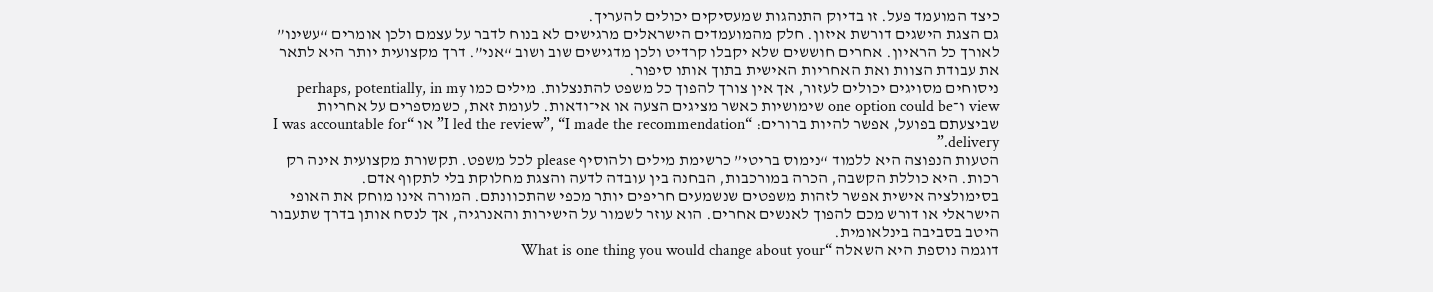כיצד המועמד פעל. זו בדיוק התנהגות שמעסיקים יכולים להעריך.
גם הצגת הישגים דורשת איזון. חלק מהמועמדים הישראלים מרגישים לא בנוח לדבר על עצמם ולכן אומרים “עשינו” לאורך כל הראיון. אחרים חוששים שלא יקבלו קרדיט ולכן מדגישים שוב ושוב “אני”. דרך מקצועית יותר היא לתאר את עבודת הצוות ואת האחריות האישית בתוך אותו סיפור.
ניסוחים מסויגים יכולים לעזור, אך אין צורך להפוך כל משפט להתנצלות. מילים כמו perhaps, potentially, in my view ו־one option could be שימושיות כאשר מציגים הצעה או אי־ודאות. לעומת זאת, כשמספרים על אחריות שביצעתם בפועל, אפשר להיות ברורים: “I led the review”, “I made the recommendation” או “I was accountable for delivery.”
הטעות הנפוצה היא ללמוד “נימוס בריטי” כרשימת מילים ולהוסיף please לכל משפט. תקשורת מקצועית אינה רק רכות. היא כוללת הקשבה, הכרה במורכבות, הבחנה בין עובדה לדעה והצגת מחלוקת בלי לתקוף אדם.
בסימולציה אישית אפשר לזהות משפטים שנשמעים חריפים יותר מכפי שהתכוונתם. המורה אינו מוחק את האופי הישראלי או דורש מכם להפוך לאנשים אחרים. הוא עוזר לשמור על הישירות והאנרגיה, אך לנסח אותן בדרך שתעבור היטב בסביבה בינלאומית.
דוגמה נוספת היא השאלה “What is one thing you would change about your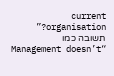current organisation?” תשובה כמו “Management doesn’t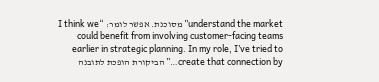understand the market” מסוכנת. אפשר לומר: “I think we could benefit from involving customer-facing teams earlier in strategic planning. In my role, I’ve tried to create that connection by…” הביקורת הופכת לתובנה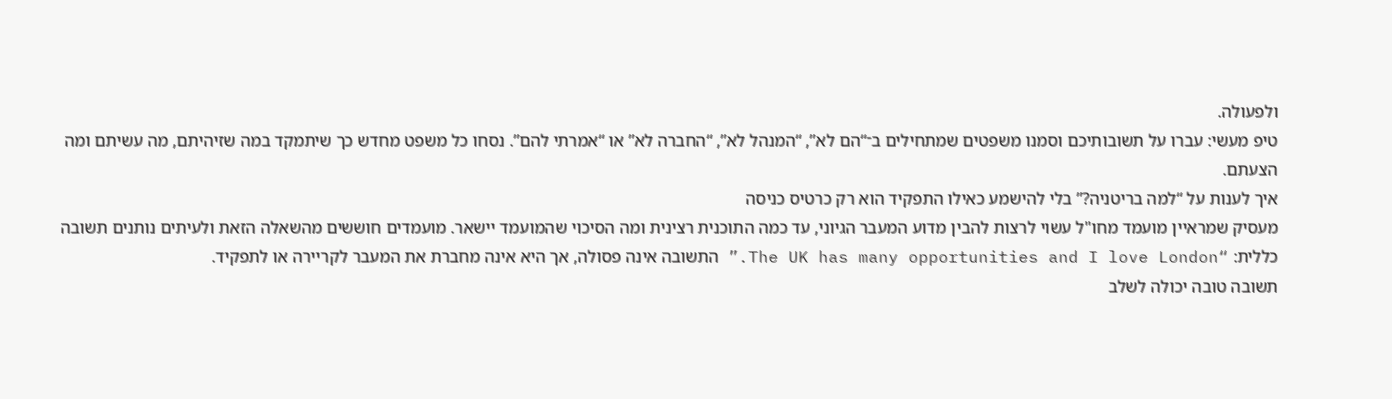ולפעולה.
טיפ מעשי: עברו על תשובותיכם וסמנו משפטים שמתחילים ב־“הם לא”, “המנהל לא”, “החברה לא” או “אמרתי להם”. נסחו כל משפט מחדש כך שיתמקד במה שזיהיתם, מה עשיתם ומה הצעתם.
איך לענות על “למה בריטניה?” בלי להישמע כאילו התפקיד הוא רק כרטיס כניסה
מעסיק שמראיין מועמד מחו"ל עשוי לרצות להבין מדוע המעבר הגיוני, עד כמה התוכנית רצינית ומה הסיכוי שהמועמד יישאר. מועמדים חוששים מהשאלה הזאת ולעיתים נותנים תשובה כללית: “The UK has many opportunities and I love London.” התשובה אינה פסולה, אך היא אינה מחברת את המעבר לקריירה או לתפקיד.
תשובה טובה יכולה לשלב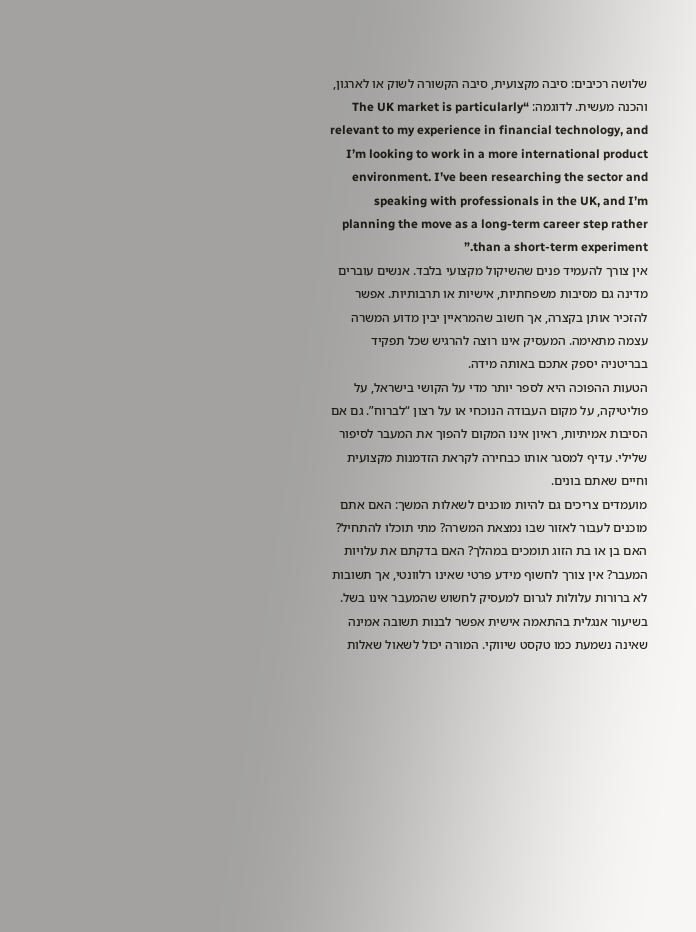שלושה רכיבים: סיבה מקצועית, סיבה הקשורה לשוק או לארגון, והכנה מעשית. לדוגמה: “The UK market is particularly relevant to my experience in financial technology, and I’m looking to work in a more international product environment. I’ve been researching the sector and speaking with professionals in the UK, and I’m planning the move as a long-term career step rather than a short-term experiment.”
אין צורך להעמיד פנים שהשיקול מקצועי בלבד. אנשים עוברים מדינה גם מסיבות משפחתיות, אישיות או תרבותיות. אפשר להזכיר אותן בקצרה, אך חשוב שהמראיין יבין מדוע המשרה עצמה מתאימה. המעסיק אינו רוצה להרגיש שכל תפקיד בבריטניה יספק אתכם באותה מידה.
הטעות ההפוכה היא לספר יותר מדי על הקושי בישראל, על פוליטיקה, על מקום העבודה הנוכחי או על רצון “לברוח”. גם אם הסיבות אמיתיות, ראיון אינו המקום להפוך את המעבר לסיפור שלילי. עדיף למסגר אותו כבחירה לקראת הזדמנות מקצועית וחיים שאתם בונים.
מועמדים צריכים גם להיות מוכנים לשאלות המשך: האם אתם מוכנים לעבור לאזור שבו נמצאת המשרה? מתי תוכלו להתחיל? האם בן או בת הזוג תומכים במהלך? האם בדקתם את עלויות המעבר? אין צורך לחשוף מידע פרטי שאינו רלוונטי, אך תשובות לא ברורות עלולות לגרום למעסיק לחשוש שהמעבר אינו בשל.
בשיעור אנגלית בהתאמה אישית אפשר לבנות תשובה אמינה שאינה נשמעת כמו טקסט שיווקי. המורה יכול לשאול שאלות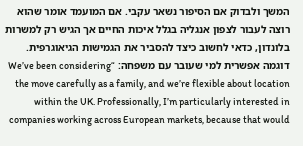המשך ולבדוק אם הסיפור נשאר עקבי. אם המועמד אומר שהוא רוצה לעבור לצפון אנגליה בגלל איכות החיים אך הגיש רק למשרות בלונדון, כדאי לחשוב כיצד להסביר את הגמישות הגיאוגרפית.
דוגמה אפשרית למי שעובר עם משפחה: “We’ve been considering the move carefully as a family, and we’re flexible about location within the UK. Professionally, I’m particularly interested in companies working across European markets, because that would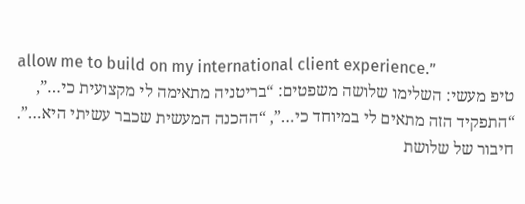allow me to build on my international client experience.”
טיפ מעשי: השלימו שלושה משפטים: “בריטניה מתאימה לי מקצועית כי…”, “התפקיד הזה מתאים לי במיוחד כי…”, “ההכנה המעשית שכבר עשיתי היא…”. חיבור של שלושת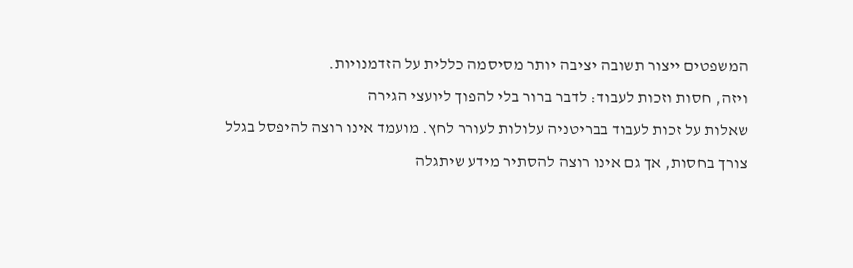המשפטים ייצור תשובה יציבה יותר מסיסמה כללית על הזדמנויות.
ויזה, חסות וזכות לעבוד: לדבר ברור בלי להפוך ליועצי הגירה
שאלות על זכות לעבוד בבריטניה עלולות לעורר לחץ. מועמד אינו רוצה להיפסל בגלל צורך בחסות, אך גם אינו רוצה להסתיר מידע שיתגלה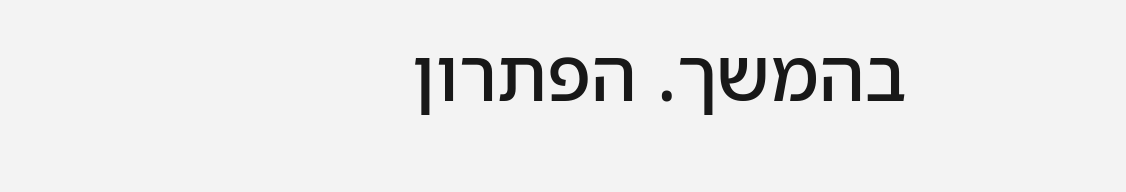בהמשך. הפתרון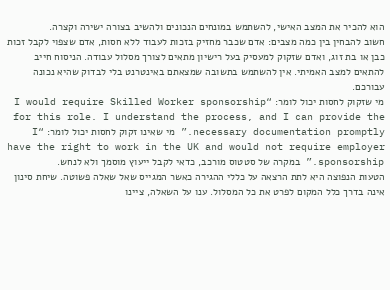הוא להכיר את המצב האישי, להשתמש במונחים הנכונים ולהשיב בצורה ישירה וקצרה.
חשוב להבחין בין כמה מצבים: אדם שכבר מחזיק בזכות לעבוד ללא חסות, אדם שצפוי לקבל זכות כבן או בת זוג, ואדם שזקוק למעסיק בעל רישיון מתאים לצורך מסלול עבודה. הניסוח חייב להתאים למצב האמיתי. אין להשתמש בתשובה שמצאתם באינטרנט בלי לבדוק שהיא נכונה עבורכם.
מי שזקוק לחסות יכול לומר: “I would require Skilled Worker sponsorship for this role. I understand the process, and I can provide the necessary documentation promptly.” מי שאינו זקוק לחסות יכול לומר: “I have the right to work in the UK and would not require employer sponsorship.” במקרה של סטטוס מורכב, כדאי לקבל ייעוץ מוסמך ולא לנחש.
הטעות הנפוצה היא לתת הרצאה על כללי ההגירה כאשר המגייס שאל שאלה פשוטה. שיחת סינון אינה בדרך כלל המקום לפרט את כל המסלול. ענו על השאלה, ציינו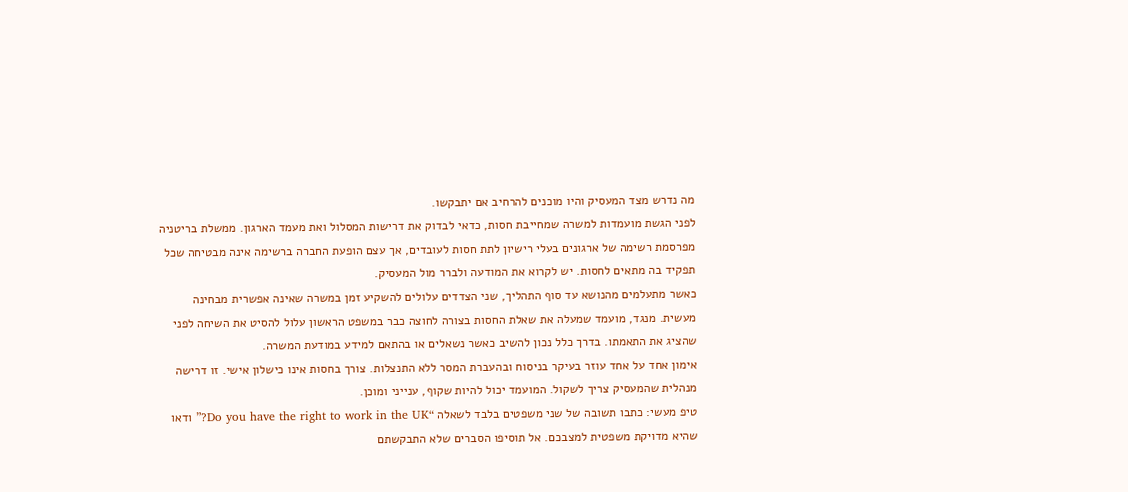מה נדרש מצד המעסיק והיו מוכנים להרחיב אם יתבקשו.
לפני הגשת מועמדות למשרה שמחייבת חסות, כדאי לבדוק את דרישות המסלול ואת מעמד הארגון. ממשלת בריטניה מפרסמת רשימה של ארגונים בעלי רישיון לתת חסות לעובדים, אך עצם הופעת החברה ברשימה אינה מבטיחה שכל תפקיד בה מתאים לחסות. יש לקרוא את המודעה ולברר מול המעסיק.
כאשר מתעלמים מהנושא עד סוף התהליך, שני הצדדים עלולים להשקיע זמן במשרה שאינה אפשרית מבחינה מעשית. מנגד, מועמד שמעלה את שאלת החסות בצורה לחוצה כבר במשפט הראשון עלול להסיט את השיחה לפני שהציג את התאמתו. בדרך כלל נכון להשיב כאשר נשאלים או בהתאם למידע במודעת המשרה.
אימון אחד על אחד עוזר בעיקר בניסוח ובהעברת המסר ללא התנצלות. צורך בחסות אינו כישלון אישי. זו דרישה מנהלית שהמעסיק צריך לשקול. המועמד יכול להיות שקוף, ענייני ומוכן.
טיפ מעשי: כתבו תשובה של שני משפטים בלבד לשאלה “Do you have the right to work in the UK?” ודאו שהיא מדויקת משפטית למצבכם. אל תוסיפו הסברים שלא התבקשתם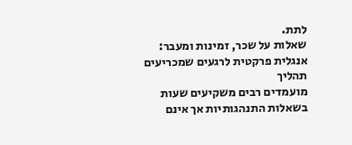לתת.
שאלות על שכר, זמינות ומעבר: אנגלית פרקטית לרגעים שמכריעים תהליך
מועמדים רבים משקיעים שעות בשאלות התנהגותיות אך אינם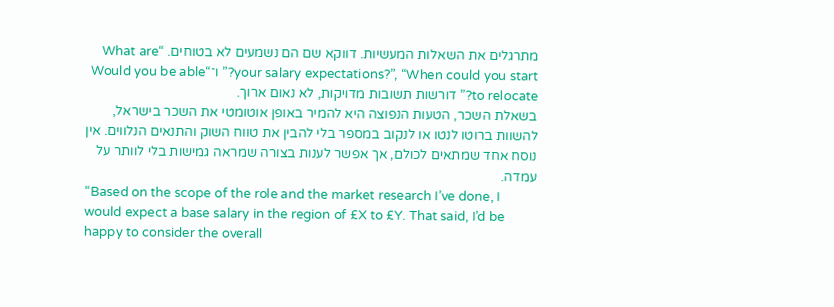מתרגלים את השאלות המעשיות. דווקא שם הם נשמעים לא בטוחים. “What are your salary expectations?”, “When could you start?” ו־“Would you be able to relocate?” דורשות תשובות מדויקות, לא נאום ארוך.
בשאלת השכר, הטעות הנפוצה היא להמיר באופן אוטומטי את השכר בישראל, להשוות ברוטו לנטו או לנקוב במספר בלי להבין את טווח השוק והתנאים הנלווים. אין נוסח אחד שמתאים לכולם, אך אפשר לענות בצורה שמראה גמישות בלי לוותר על עמדה.
“Based on the scope of the role and the market research I’ve done, I would expect a base salary in the region of £X to £Y. That said, I’d be happy to consider the overall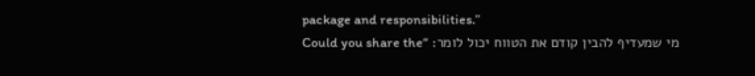package and responsibilities.”
מי שמעדיף להבין קודם את הטווח יכול לומר: “Could you share the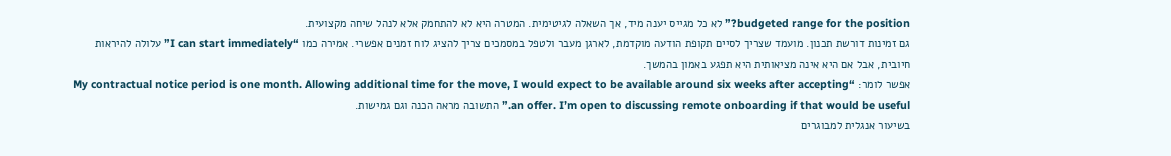budgeted range for the position?” לא כל מגייס יענה מיד, אך השאלה לגיטימית. המטרה היא לא להתחמק אלא לנהל שיחה מקצועית.
גם זמינות דורשת תכנון. מועמד שצריך לסיים תקופת הודעה מוקדמת, לארגן מעבר ולטפל במסמכים צריך להציג לוח זמנים אפשרי. אמירה כמו “I can start immediately” עלולה להיראות חיובית, אבל אם היא אינה מציאותית היא תפגע באמון בהמשך.
אפשר לומר: “My contractual notice period is one month. Allowing additional time for the move, I would expect to be available around six weeks after accepting an offer. I’m open to discussing remote onboarding if that would be useful.” התשובה מראה הכנה וגם גמישות.
בשיעור אנגלית למבוגרים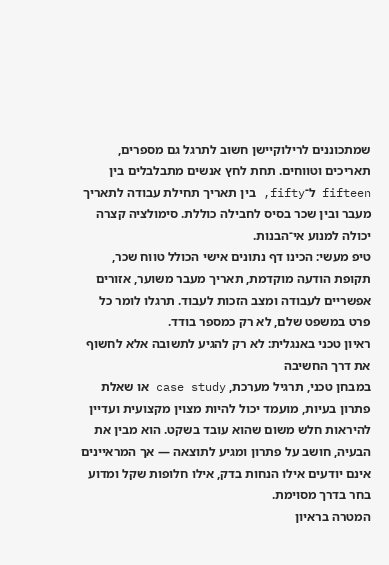שמתכוננים לרילוקיישן חשוב לתרגל גם מספרים, תאריכים וטווחים. תחת לחץ אנשים מתבלבלים בין fifteen ל־fifty, בין תאריך תחילת עבודה לתאריך מעבר ובין שכר בסיס לחבילה כוללת. סימולציה קצרה יכולה למנוע אי־הבנות.
טיפ מעשי: הכינו דף נתונים אישי הכולל טווח שכר, תקופת הודעה מוקדמת, תאריך מעבר משוער, אזורים אפשריים לעבודה ומצב הזכות לעבוד. תרגלו לומר כל פרט במשפט שלם, לא רק כמספר בודד.
ראיון טכני באנגלית: לא רק להגיע לתשובה אלא לחשוף את דרך החשיבה
במבחן טכני, תרגיל מערכת, case study או שאלת פתרון בעיות, מועמד יכול להיות מצוין מקצועית ועדיין להיראות חלש משום שהוא עובד בשקט. הוא מבין את הבעיה, חושב על פתרון ומגיע לתוצאה — אך המראיינים אינם יודעים אילו הנחות בדק, אילו חלופות שקל ומדוע בחר בדרך מסוימת.
המטרה בראיון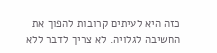כזה היא לעיתים קרובות להפוך את החשיבה לגלויה. לא צריך לדבר ללא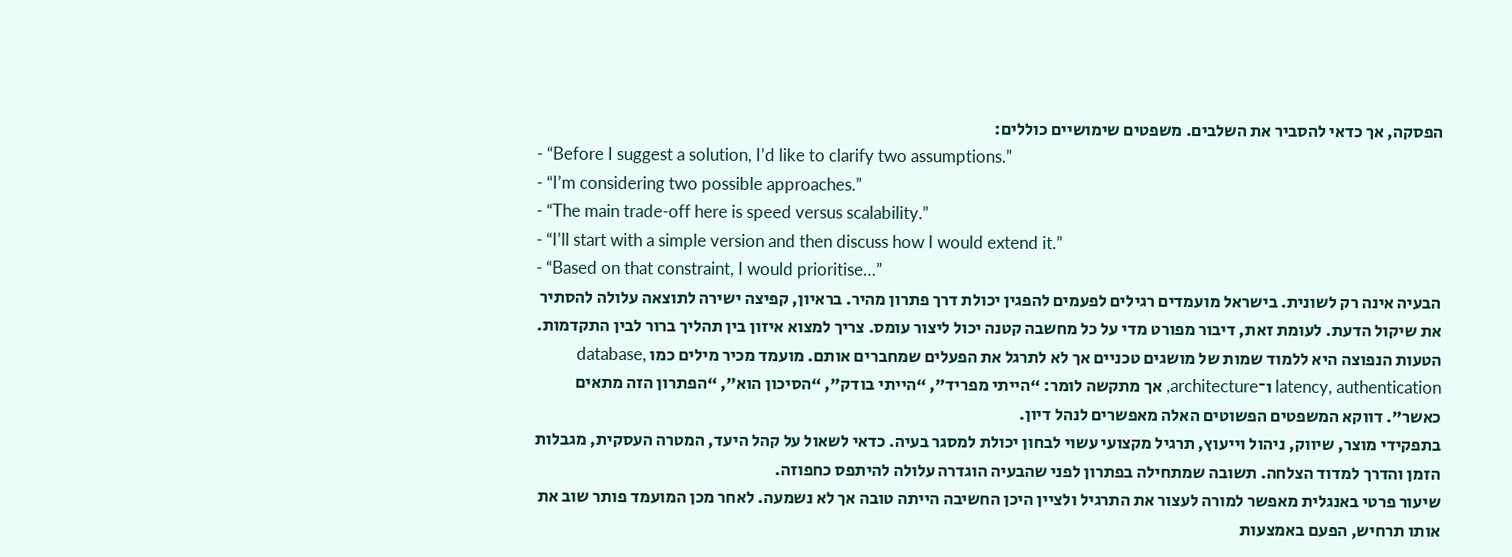הפסקה, אך כדאי להסביר את השלבים. משפטים שימושיים כוללים:
- “Before I suggest a solution, I’d like to clarify two assumptions.”
- “I’m considering two possible approaches.”
- “The main trade-off here is speed versus scalability.”
- “I’ll start with a simple version and then discuss how I would extend it.”
- “Based on that constraint, I would prioritise…”
הבעיה אינה רק לשונית. בישראל מועמדים רגילים לפעמים להפגין יכולת דרך פתרון מהיר. בראיון, קפיצה ישירה לתוצאה עלולה להסתיר את שיקול הדעת. לעומת זאת, דיבור מפורט מדי על כל מחשבה קטנה יכול ליצור עומס. צריך למצוא איזון בין תהליך ברור לבין התקדמות.
הטעות הנפוצה היא ללמוד שמות של מושגים טכניים אך לא לתרגל את הפעלים שמחברים אותם. מועמד מכיר מילים כמו database, latency, authentication ו־architecture, אך מתקשה לומר: “הייתי מפריד”, “הייתי בודק”, “הסיכון הוא”, “הפתרון הזה מתאים כאשר”. דווקא המשפטים הפשוטים האלה מאפשרים לנהל דיון.
בתפקידי מוצר, שיווק, ניהול וייעוץ, תרגיל מקצועי עשוי לבחון יכולת למסגר בעיה. כדאי לשאול על קהל היעד, המטרה העסקית, מגבלות הזמן והדרך למדוד הצלחה. תשובה שמתחילה בפתרון לפני שהבעיה הוגדרה עלולה להיתפס כחפוזה.
שיעור פרטי באנגלית מאפשר למורה לעצור את התרגיל ולציין היכן החשיבה הייתה טובה אך לא נשמעה. לאחר מכן המועמד פותר שוב את אותו תרחיש, הפעם באמצעות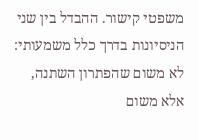משפטי קישור. ההבדל בין שני הניסיונות בדרך כלל משמעותי: לא משום שהפתרון השתנה, אלא משום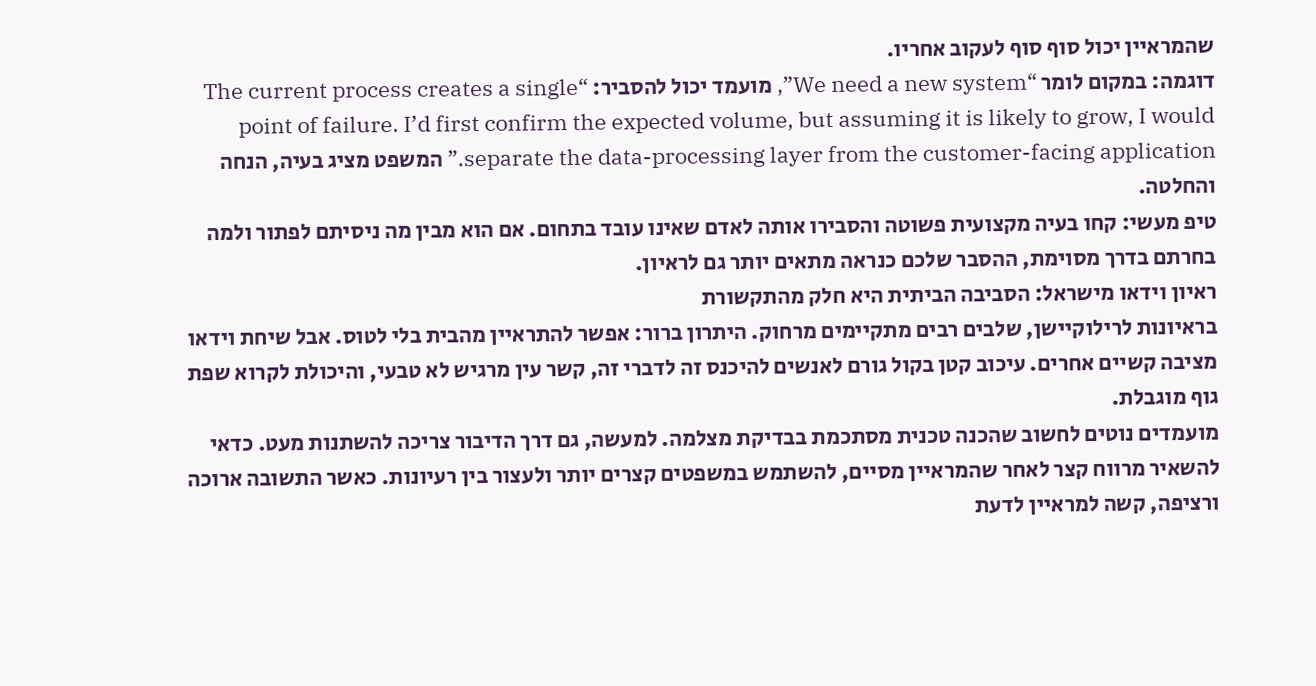שהמראיין יכול סוף סוף לעקוב אחריו.
דוגמה: במקום לומר “We need a new system”, מועמד יכול להסביר: “The current process creates a single point of failure. I’d first confirm the expected volume, but assuming it is likely to grow, I would separate the data-processing layer from the customer-facing application.” המשפט מציג בעיה, הנחה והחלטה.
טיפ מעשי: קחו בעיה מקצועית פשוטה והסבירו אותה לאדם שאינו עובד בתחום. אם הוא מבין מה ניסיתם לפתור ולמה בחרתם בדרך מסוימת, ההסבר שלכם כנראה מתאים יותר גם לראיון.
ראיון וידאו מישראל: הסביבה הביתית היא חלק מהתקשורת
בראיונות לרילוקיישן, שלבים רבים מתקיימים מרחוק. היתרון ברור: אפשר להתראיין מהבית בלי לטוס. אבל שיחת וידאו מציבה קשיים אחרים. עיכוב קטן בקול גורם לאנשים להיכנס זה לדברי זה, קשר עין מרגיש לא טבעי, והיכולת לקרוא שפת גוף מוגבלת.
מועמדים נוטים לחשוב שהכנה טכנית מסתכמת בבדיקת מצלמה. למעשה, גם דרך הדיבור צריכה להשתנות מעט. כדאי להשאיר מרווח קצר לאחר שהמראיין מסיים, להשתמש במשפטים קצרים יותר ולעצור בין רעיונות. כאשר התשובה ארוכה ורציפה, קשה למראיין לדעת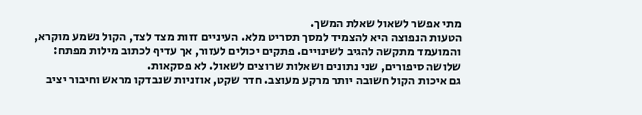מתי אפשר לשאול שאלת המשך.
הטעות הנפוצה היא להצמיד למסך תסריט מלא. העיניים זזות מצד לצד, הקול נשמע מוקרא, והמועמד מתקשה להגיב לשינויים. פתקים יכולים לעזור, אך עדיף לכתוב מילות מפתח: שלושה סיפורים, שני נתונים ושאלות שרוצים לשאול. לא פסקאות.
גם איכות הקול חשובה יותר מרקע מעוצב. חדר שקט, אוזניות שנבדקו מראש וחיבור יציב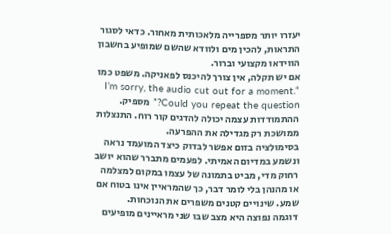יעזרו יותר מספרייה מלאכותית מאחור. כדאי לסגור התראות, להכין מים ולוודא שהשם שמופיע בחשבון הווידאו מקצועי וברור.
אם יש תקלה, אין צורך להיכנס לפאניקה. משפט כמו “I’m sorry, the audio cut out for a moment. Could you repeat the question?” מספיק. ההתמודדות עצמה יכולה להדגים קור רוח. התנצלות ממושכת רק מגדילה את ההפרעה.
בסימולציה בזום אפשר לבדוק כיצד המועמד נראה ונשמע במדיום האמיתי. לפעמים מתברר שהוא יושב רחוק מדי, מביט בתמונה של עצמו במקום למצלמה או מהנהן בלי לומר דבר, כך שהמראיין אינו בטוח אם שמע. שינויים קטנים משפרים את הנוכחות.
דוגמה נפוצה היא מצב שבו שני מראיינים מופיעים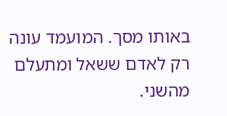באותו מסך. המועמד עונה רק לאדם ששאל ומתעלם מהשני.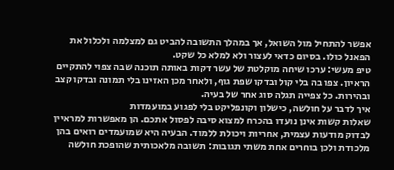אפשר להתחיל מול השואל, אך במהלך התשובה להביט גם למצלמה ולכלול את הפאנל כולו. בסיום כדאי לעצור ולא למלא כל שקט.
טיפ מעשי: ערכו שיחה מוקלטת של עשר דקות באותה תוכנה שבה צפוי להתקיים הראיון. צפו בה בלי קול ובדקו שפת גוף, ולאחר מכן האזינו בלי תמונה ובדקו קצב ובהירות. כל צפייה תגלה סוג אחר של בעיה.
איך לדבר על חולשה, כישלון וקונפליקט בלי לפגוע במועמדות
שאלות קשות אינן נועדו בהכרח למצוא סיבה לפסול אתכם. הן מאפשרות למראיין לבדוק מודעות עצמית, אחריות ויכולת ללמוד. הבעיה היא שמועמדים רואים בהן מלכודת ולכן בוחרים אחת משתי תגובות: תשובה מלאכותית שהופכת חולשה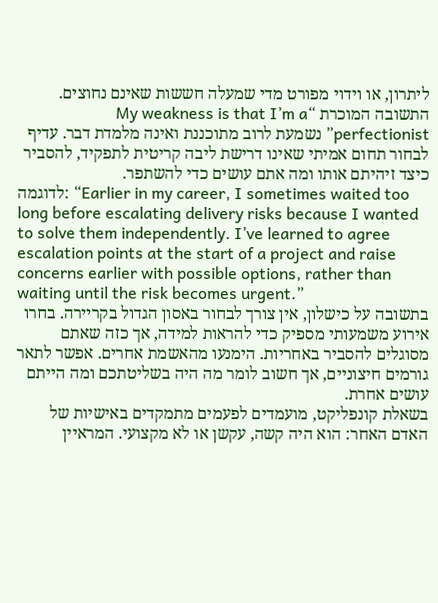ליתרון, או וידוי מפורט מדי שמעלה חששות שאינם נחוצים.
התשובה המוכרת “My weakness is that I’m a perfectionist” נשמעת לרוב מתוכננת ואינה מלמדת דבר. עדיף לבחור תחום אמיתי שאינו דרישת ליבה קריטית לתפקיד, להסביר כיצד זיהיתם אותו ומה אתם עושים כדי להשתפר.
לדוגמה: “Earlier in my career, I sometimes waited too long before escalating delivery risks because I wanted to solve them independently. I’ve learned to agree escalation points at the start of a project and raise concerns earlier with possible options, rather than waiting until the risk becomes urgent.”
בתשובה על כישלון, אין צורך לבחור באסון הגדול בקריירה. בחרו אירוע משמעותי מספיק כדי להראות למידה, אך כזה שאתם מסוגלים להסביר באחריות. הימנעו מהאשמת אחרים. אפשר לתאר גורמים חיצוניים, אך חשוב לומר מה היה בשליטתכם ומה הייתם עושים אחרת.
בשאלת קונפליקט, מועמדים לפעמים מתמקדים באישיות של האדם האחר: הוא היה קשה, עקשן או לא מקצועי. המראיין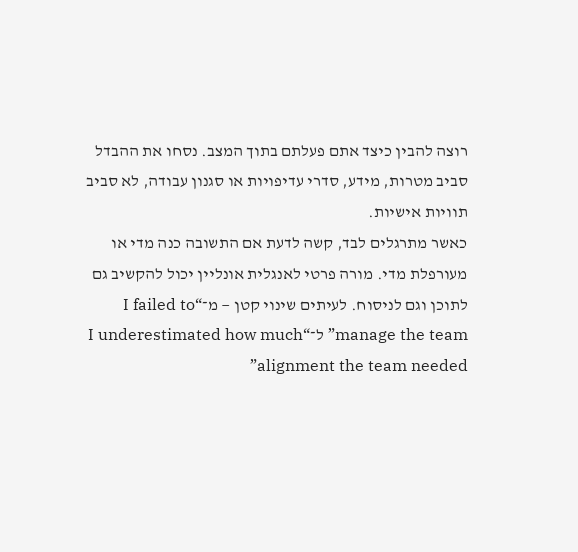רוצה להבין כיצד אתם פעלתם בתוך המצב. נסחו את ההבדל סביב מטרות, מידע, סדרי עדיפויות או סגנון עבודה, לא סביב תוויות אישיות.
כאשר מתרגלים לבד, קשה לדעת אם התשובה כנה מדי או מעורפלת מדי. מורה פרטי לאנגלית אונליין יכול להקשיב גם לתוכן וגם לניסוח. לעיתים שינוי קטן — מ־“I failed to manage the team” ל־“I underestimated how much alignment the team needed”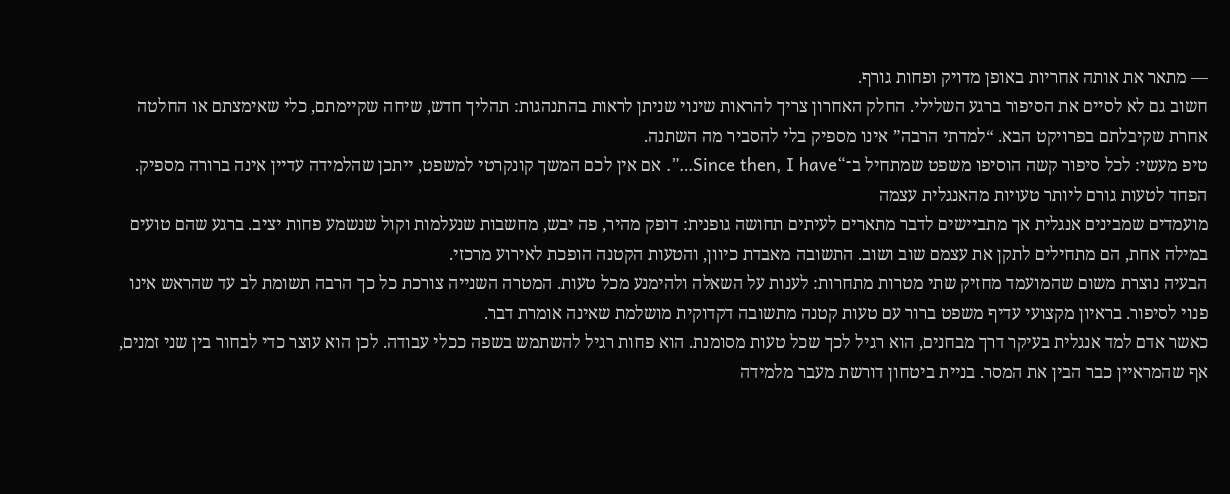— מתאר את אותה אחריות באופן מדויק ופחות גורף.
חשוב גם לא לסיים את הסיפור ברגע השלילי. החלק האחרון צריך להראות שינוי שניתן לראות בהתנהגות: תהליך חדש, שיחה שקיימתם, כלי שאימצתם או החלטה אחרת שקיבלתם בפרויקט הבא. “למדתי הרבה” אינו מספיק בלי להסביר מה השתנה.
טיפ מעשי: לכל סיפור קשה הוסיפו משפט שמתחיל ב־“Since then, I have…”. אם אין לכם המשך קונקרטי למשפט, ייתכן שהלמידה עדיין אינה ברורה מספיק.
הפחד לטעות גורם ליותר טעויות מהאנגלית עצמה
מועמדים שמבינים אנגלית אך מתביישים לדבר מתארים לעיתים תחושה גופנית: דופק מהיר, פה יבש, מחשבות שנעלמות וקול שנשמע פחות יציב. ברגע שהם טועים במילה אחת, הם מתחילים לתקן את עצמם שוב ושוב. התשובה מאבדת כיוון, והטעות הקטנה הופכת לאירוע מרכזי.
הבעיה נוצרת משום שהמועמד מחזיק שתי מטרות מתחרות: לענות על השאלה ולהימנע מכל טעות. המטרה השנייה צורכת כל כך הרבה תשומת לב עד שהראש אינו פנוי לסיפור. בראיון מקצועי עדיף משפט ברור עם טעות קטנה מתשובה דקדוקית מושלמת שאינה אומרת דבר.
כאשר אדם למד אנגלית בעיקר דרך מבחנים, הוא רגיל לכך שכל טעות מסומנת. הוא פחות רגיל להשתמש בשפה ככלי עבודה. לכן הוא עוצר כדי לבחור בין שני זמנים, אף שהמראיין כבר הבין את המסר. בניית ביטחון דורשת מעבר מלמידה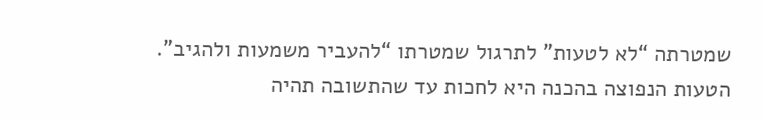שמטרתה “לא לטעות” לתרגול שמטרתו “להעביר משמעות ולהגיב”.
הטעות הנפוצה בהכנה היא לחכות עד שהתשובה תהיה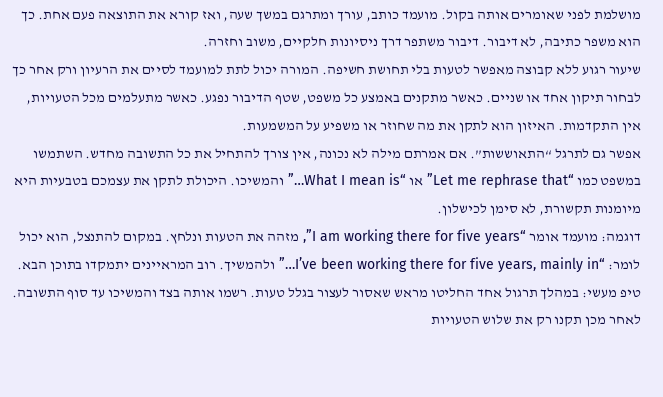מושלמת לפני שאומרים אותה בקול. מועמד כותב, עורך ומתרגם במשך שעה, ואז קורא את התוצאה פעם אחת. כך הוא משפר כתיבה, לא דיבור. דיבור משתפר דרך ניסיונות חלקיים, משוב וחזרה.
שיעור רגוע ללא קבוצה מאפשר לטעות בלי תחושת חשיפה. המורה יכול לתת למועמד לסיים את הרעיון ורק אחר כך לבחור תיקון אחד או שניים. כאשר מתקנים באמצע כל משפט, שטף הדיבור נפגע. כאשר מתעלמים מכל הטעויות, אין התקדמות. האיזון הוא לתקן את מה שחוזר או משפיע על המשמעות.
אפשר גם לתרגל “התאוששות”. אם אמרתם מילה לא נכונה, אין צורך להתחיל את כל התשובה מחדש. השתמשו במשפט כמו “Let me rephrase that” או “What I mean is…” והמשיכו. היכולת לתקן את עצמכם בטבעיות היא מיומנות תקשורת, לא סימן לכישלון.
דוגמה: מועמד אומר “I am working there for five years”, מזהה את הטעות ונלחץ. במקום להתנצל, הוא יכול לומר: “I’ve been working there for five years, mainly in…” ולהמשיך. רוב המראיינים יתמקדו בתוכן הבא.
טיפ מעשי: במהלך תרגול אחד החליטו מראש שאסור לעצור בגלל טעות. רשמו אותה בצד והמשיכו עד סוף התשובה. לאחר מכן תקנו רק את שלוש הטעויות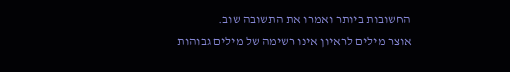החשובות ביותר ואמרו את התשובה שוב.
אוצר מילים לראיון אינו רשימה של מילים גבוהות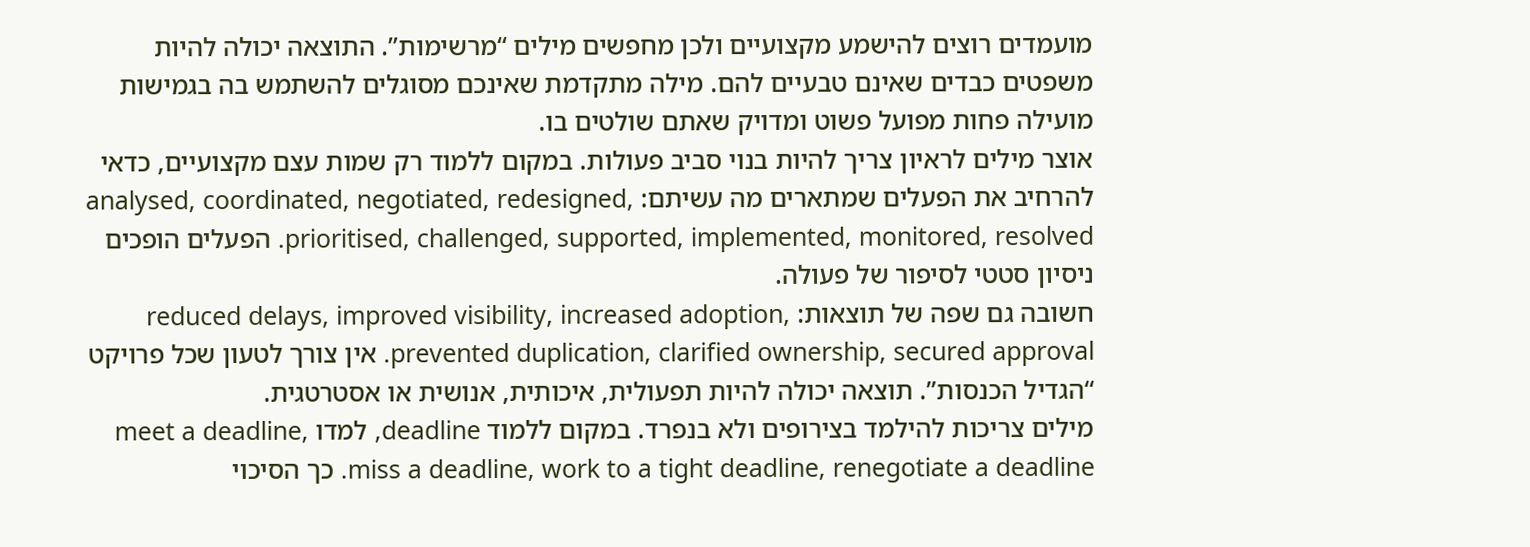מועמדים רוצים להישמע מקצועיים ולכן מחפשים מילים “מרשימות”. התוצאה יכולה להיות משפטים כבדים שאינם טבעיים להם. מילה מתקדמת שאינכם מסוגלים להשתמש בה בגמישות מועילה פחות מפועל פשוט ומדויק שאתם שולטים בו.
אוצר מילים לראיון צריך להיות בנוי סביב פעולות. במקום ללמוד רק שמות עצם מקצועיים, כדאי להרחיב את הפעלים שמתארים מה עשיתם: analysed, coordinated, negotiated, redesigned, prioritised, challenged, supported, implemented, monitored, resolved. הפעלים הופכים ניסיון סטטי לסיפור של פעולה.
חשובה גם שפה של תוצאות: reduced delays, improved visibility, increased adoption, prevented duplication, clarified ownership, secured approval. אין צורך לטעון שכל פרויקט “הגדיל הכנסות”. תוצאה יכולה להיות תפעולית, איכותית, אנושית או אסטרטגית.
מילים צריכות להילמד בצירופים ולא בנפרד. במקום ללמוד deadline, למדו meet a deadline, miss a deadline, work to a tight deadline, renegotiate a deadline. כך הסיכוי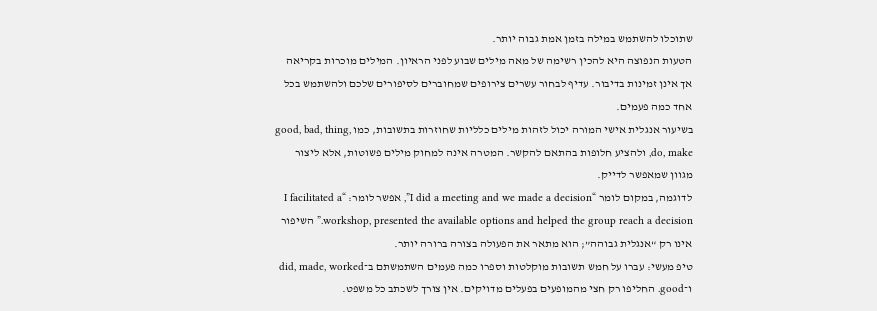שתוכלו להשתמש במילה בזמן אמת גבוה יותר.
הטעות הנפוצה היא להכין רשימה של מאה מילים שבוע לפני הראיון. המילים מוכרות בקריאה אך אינן זמינות בדיבור. עדיף לבחור עשרים צירופים שמחוברים לסיפורים שלכם ולהשתמש בכל אחד כמה פעמים.
בשיעור אנגלית אישי המורה יכול לזהות מילים כלליות שחוזרות בתשובות, כמו good, bad, thing, do, make, ולהציע חלופות בהתאם להקשר. המטרה אינה למחוק מילים פשוטות, אלא ליצור מגוון שמאפשר לדייק.
לדוגמה, במקום לומר “I did a meeting and we made a decision”, אפשר לומר: “I facilitated a workshop, presented the available options and helped the group reach a decision.” השיפור אינו רק “אנגלית גבוהה”; הוא מתאר את הפעולה בצורה ברורה יותר.
טיפ מעשי: עברו על חמש תשובות מוקלטות וספרו כמה פעמים השתמשתם ב־did, made, worked ו־good. החליפו רק חצי מהמופעים בפעלים מדויקים. אין צורך לשכתב כל משפט.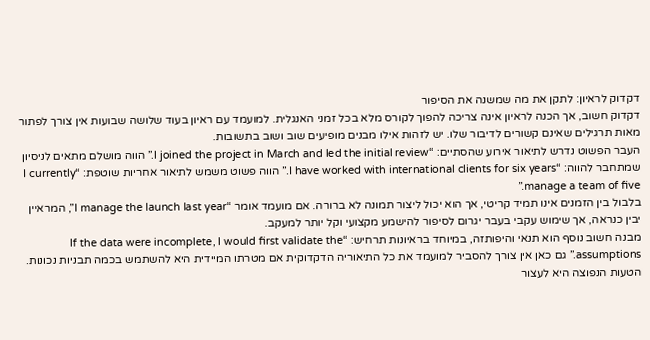דקדוק לראיון: לתקן את מה שמשנה את הסיפור
דקדוק חשוב, אך הכנה לראיון אינה צריכה להפוך לקורס מלא בכל זמני האנגלית. למועמד עם ראיון בעוד שלושה שבועות אין צורך לפתור מאות תרגילים שאינם קשורים לדיבור שלו. יש לזהות אילו מבנים מופיעים שוב ושוב בתשובות.
העבר הפשוט נדרש לתיאור אירוע שהסתיים: “I joined the project in March and led the initial review.” הווה מושלם מתאים לניסיון שמתחבר להווה: “I have worked with international clients for six years.” הווה פשוט משמש לתיאור אחריות שוטפת: “I currently manage a team of five.”
בלבול בין הזמנים אינו תמיד קריטי, אך הוא יכול ליצור תמונה לא ברורה. אם מועמד אומר “I manage the launch last year”, המראיין יבין כנראה, אך שימוש עקבי בעבר יגרום לסיפור להישמע מקצועי וקל יותר למעקב.
מבנה חשוב נוסף הוא תנאי והיפותזה, במיוחד בראיונות תרחיש: “If the data were incomplete, I would first validate the assumptions.” גם כאן אין צורך להסביר למועמד את כל התיאוריה הדקדוקית אם מטרתו המיידית היא להשתמש בכמה תבניות נכונות.
הטעות הנפוצה היא לעצור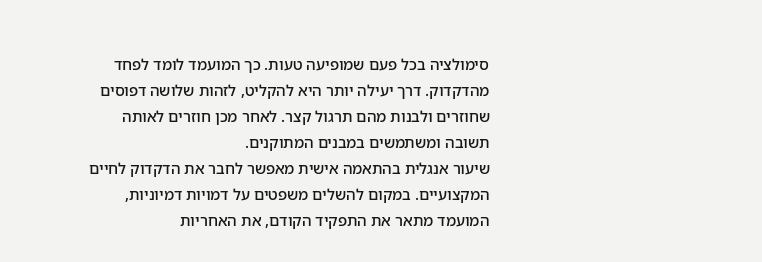סימולציה בכל פעם שמופיעה טעות. כך המועמד לומד לפחד מהדקדוק. דרך יעילה יותר היא להקליט, לזהות שלושה דפוסים שחוזרים ולבנות מהם תרגול קצר. לאחר מכן חוזרים לאותה תשובה ומשתמשים במבנים המתוקנים.
שיעור אנגלית בהתאמה אישית מאפשר לחבר את הדקדוק לחיים המקצועיים. במקום להשלים משפטים על דמויות דמיוניות, המועמד מתאר את התפקיד הקודם, את האחריות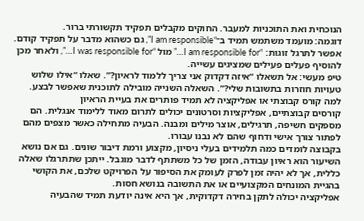הנוכחית ואת התוכניות למעבר. החוקים מקבלים תפקיד תקשורתי ברור.
דוגמה: מועמד משתמש תמיד ב־“I am responsible”, גם כשהוא מדבר על תפקיד קודם. אפשר לתרגל זוגות: “I am responsible for…” מול “I was responsible for…”, ולאחר מכן להוסיף פעלים פעילים שמציגים עשייה.
טיפ מעשי: אל תשאלו “איזה דקדוק אני צריך ללמוד לראיון?”. שאלו “אילו שלוש טעויות חוזרות בתשובות שלי?”. השאלה השנייה מובילה לתוכנית שאפשר לבצע.
למה קורס קבוצתי או אפליקציה לא תמיד פותרים את בעיית הראיון
קורסים קבוצתיים, אפליקציות וסרטונים יכולים לתרום מאוד ללימוד אנגלית. הם מספקים חשיפה, תרגילים, אוצר מילים ומבנה. הבעיה מתחילה כאשר מצפים מהם לפתור צורך אישי ודחוף שהם לא נבנו עבורו.
בקבוצה לומדים כמה תלמידים בעלי ניסיון, מקצוע ורמת דיבור שונים. גם אם נושא השיעור הוא ראיון עבודה, הזמן של כל משתתף לדבר מוגבל. ייתכן שתתרגלו שאלה כללית, אך לא יהיה זמן לפרק לעומק את הסיפור על הפרויקט שלכם, את הקושי בהגיית המונחים המקצועיים או את התשובה בנושא חסות.
אפליקציה יכולה לתקן בחירה דקדוקית, אך היא אינה יודעת תמיד שהבעיה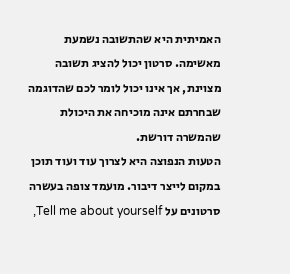האמיתית היא שהתשובה נשמעת מאשימה. סרטון יכול להציג תשובה מצוינת, אך אינו יכול לומר לכם שהדוגמה שבחרתם אינה מוכיחה את היכולת שהמשרה דורשת.
הטעות הנפוצה היא לצרוך עוד ועוד תוכן במקום לייצר דיבור. מועמד צופה בעשרה סרטונים על Tell me about yourself,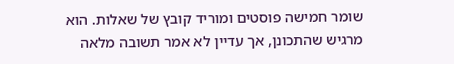שומר חמישה פוסטים ומוריד קובץ של שאלות. הוא מרגיש שהתכונן, אך עדיין לא אמר תשובה מלאה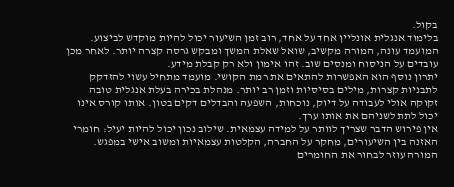בקול.
בלימוד אנגלית אונליין אחד על אחד, רוב זמן השיעור יכול להיות מוקדש לביצוע. המועמד עונה, המורה מקשיב, שואל שאלת המשך ומבקש גרסה קצרה יותר. לאחר מכן עובדים על הניסוח ומנסים שוב. זהו אימון ולא רק קבלת מידע.
יתרון נוסף הוא האפשרות להתאים את רמת הקושי. מועמד מתחיל עשוי להזדקק לתבניות קצרות, מילים בסיסיות וזמן רב יותר. מנהלת בכירה בעלת אנגלית טובה זקוקה אולי לעבודה על דיוק, נוכחות, השפעה והבדלים דקים בטון. אותו קורס אינו יכול לתת לשניהם את אותו ערך.
אין פירוש הדבר שצריך לוותר על למידה עצמאית. שילוב נכון יכול להיות יעיל: חומרי האזנה בין השיעורים, מחקר על החברה, הקלטות עצמאיות ומשוב אישי במפגש. המורה עוזר לבחור את החומרים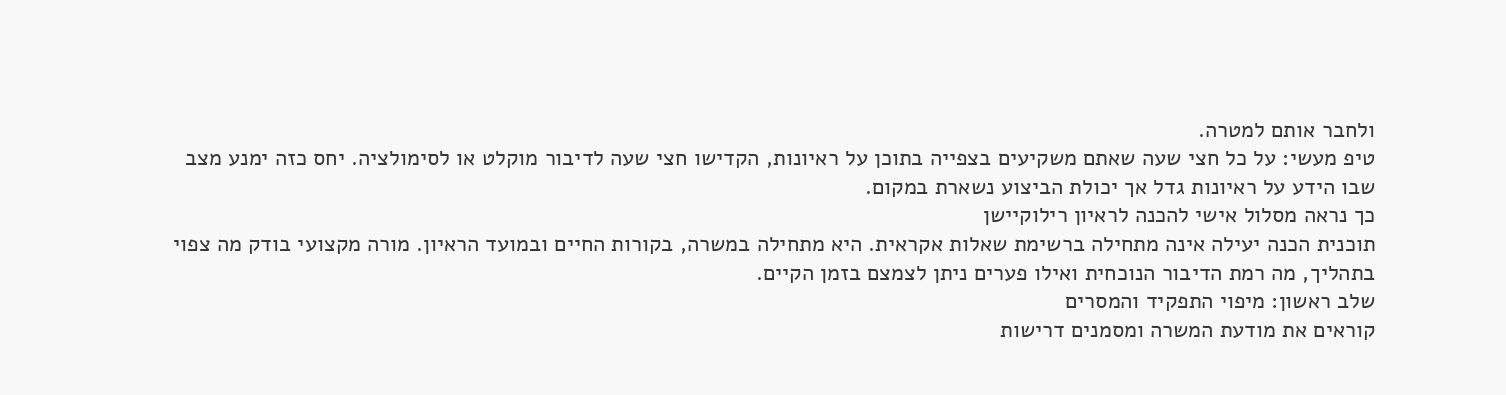ולחבר אותם למטרה.
טיפ מעשי: על כל חצי שעה שאתם משקיעים בצפייה בתוכן על ראיונות, הקדישו חצי שעה לדיבור מוקלט או לסימולציה. יחס כזה ימנע מצב שבו הידע על ראיונות גדל אך יכולת הביצוע נשארת במקום.
כך נראה מסלול אישי להכנה לראיון רילוקיישן
תוכנית הכנה יעילה אינה מתחילה ברשימת שאלות אקראית. היא מתחילה במשרה, בקורות החיים ובמועד הראיון. מורה מקצועי בודק מה צפוי בתהליך, מה רמת הדיבור הנוכחית ואילו פערים ניתן לצמצם בזמן הקיים.
שלב ראשון: מיפוי התפקיד והמסרים
קוראים את מודעת המשרה ומסמנים דרישות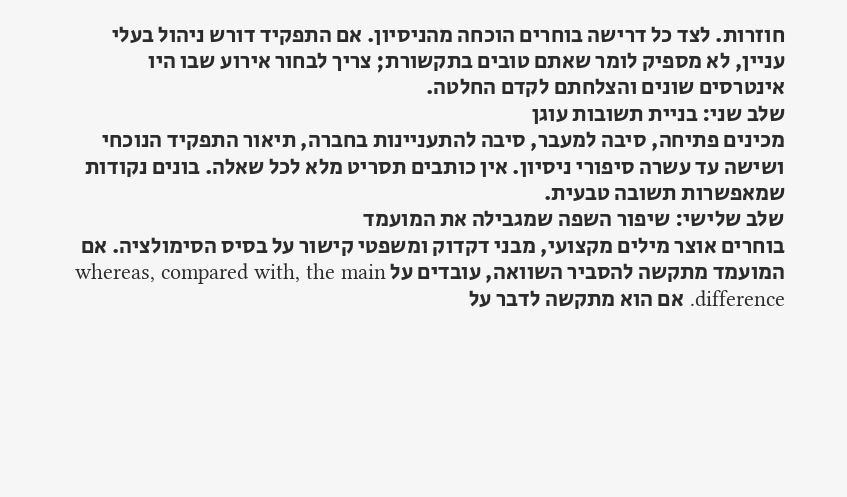חוזרות. לצד כל דרישה בוחרים הוכחה מהניסיון. אם התפקיד דורש ניהול בעלי עניין, לא מספיק לומר שאתם טובים בתקשורת; צריך לבחור אירוע שבו היו אינטרסים שונים והצלחתם לקדם החלטה.
שלב שני: בניית תשובות עוגן
מכינים פתיחה, סיבה למעבר, סיבה להתעניינות בחברה, תיאור התפקיד הנוכחי ושישה עד עשרה סיפורי ניסיון. אין כותבים תסריט מלא לכל שאלה. בונים נקודות שמאפשרות תשובה טבעית.
שלב שלישי: שיפור השפה שמגבילה את המועמד
בוחרים אוצר מילים מקצועי, מבני דקדוק ומשפטי קישור על בסיס הסימולציה. אם המועמד מתקשה להסביר השוואה, עובדים על whereas, compared with, the main difference. אם הוא מתקשה לדבר על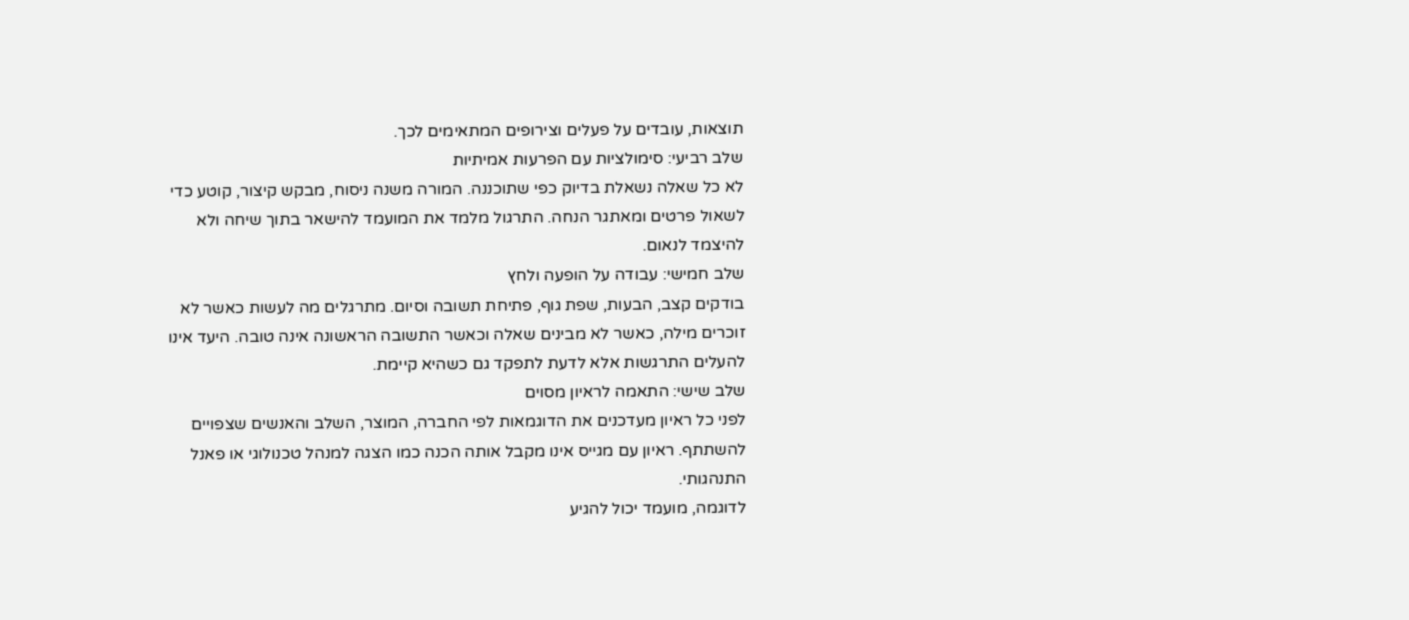תוצאות, עובדים על פעלים וצירופים המתאימים לכך.
שלב רביעי: סימולציות עם הפרעות אמיתיות
לא כל שאלה נשאלת בדיוק כפי שתוכננה. המורה משנה ניסוח, מבקש קיצור, קוטע כדי לשאול פרטים ומאתגר הנחה. התרגול מלמד את המועמד להישאר בתוך שיחה ולא להיצמד לנאום.
שלב חמישי: עבודה על הופעה ולחץ
בודקים קצב, הבעות, שפת גוף, פתיחת תשובה וסיום. מתרגלים מה לעשות כאשר לא זוכרים מילה, כאשר לא מבינים שאלה וכאשר התשובה הראשונה אינה טובה. היעד אינו להעלים התרגשות אלא לדעת לתפקד גם כשהיא קיימת.
שלב שישי: התאמה לראיון מסוים
לפני כל ראיון מעדכנים את הדוגמאות לפי החברה, המוצר, השלב והאנשים שצפויים להשתתף. ראיון עם מגייס אינו מקבל אותה הכנה כמו הצגה למנהל טכנולוגי או פאנל התנהגותי.
לדוגמה, מועמד יכול להגיע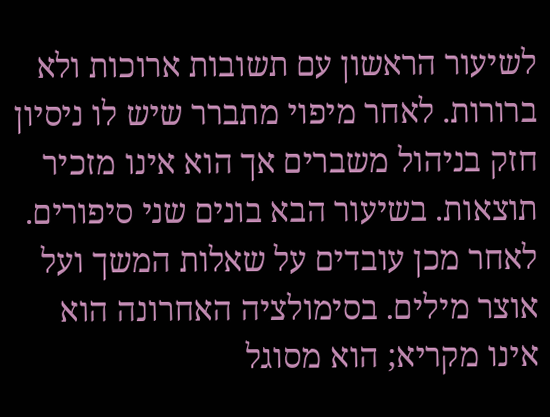לשיעור הראשון עם תשובות ארוכות ולא ברורות. לאחר מיפוי מתברר שיש לו ניסיון חזק בניהול משברים אך הוא אינו מזכיר תוצאות. בשיעור הבא בונים שני סיפורים. לאחר מכן עובדים על שאלות המשך ועל אוצר מילים. בסימולציה האחרונה הוא אינו מקריא; הוא מסוגל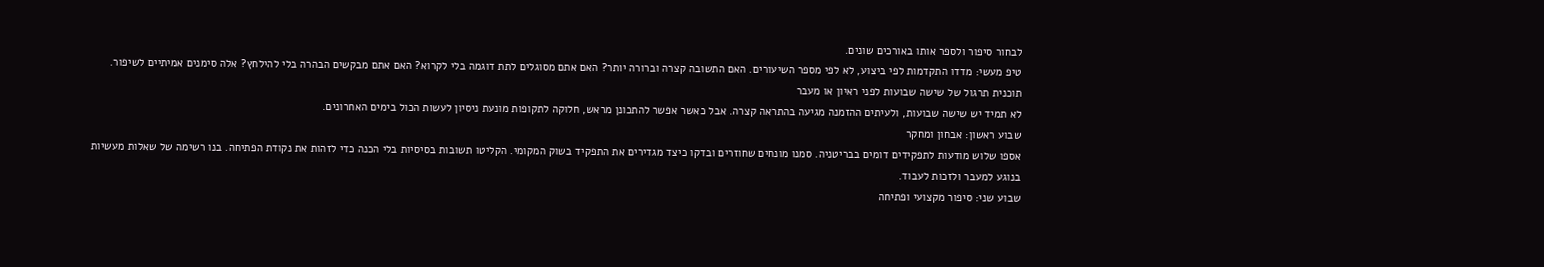לבחור סיפור ולספר אותו באורכים שונים.
טיפ מעשי: מדדו התקדמות לפי ביצוע, לא לפי מספר השיעורים. האם התשובה קצרה וברורה יותר? האם אתם מסוגלים לתת דוגמה בלי לקרוא? האם אתם מבקשים הבהרה בלי להילחץ? אלה סימנים אמיתיים לשיפור.
תוכנית תרגול של שישה שבועות לפני ראיון או מעבר
לא תמיד יש שישה שבועות, ולעיתים ההזמנה מגיעה בהתראה קצרה. אבל כאשר אפשר להתכונן מראש, חלוקה לתקופות מונעת ניסיון לעשות הכול בימים האחרונים.
שבוע ראשון: אבחון ומחקר
אספו שלוש מודעות לתפקידים דומים בבריטניה. סמנו מונחים שחוזרים ובדקו כיצד מגדירים את התפקיד בשוק המקומי. הקליטו תשובות בסיסיות בלי הכנה כדי לזהות את נקודת הפתיחה. בנו רשימה של שאלות מעשיות בנוגע למעבר ולזכות לעבוד.
שבוע שני: סיפור מקצועי ופתיחה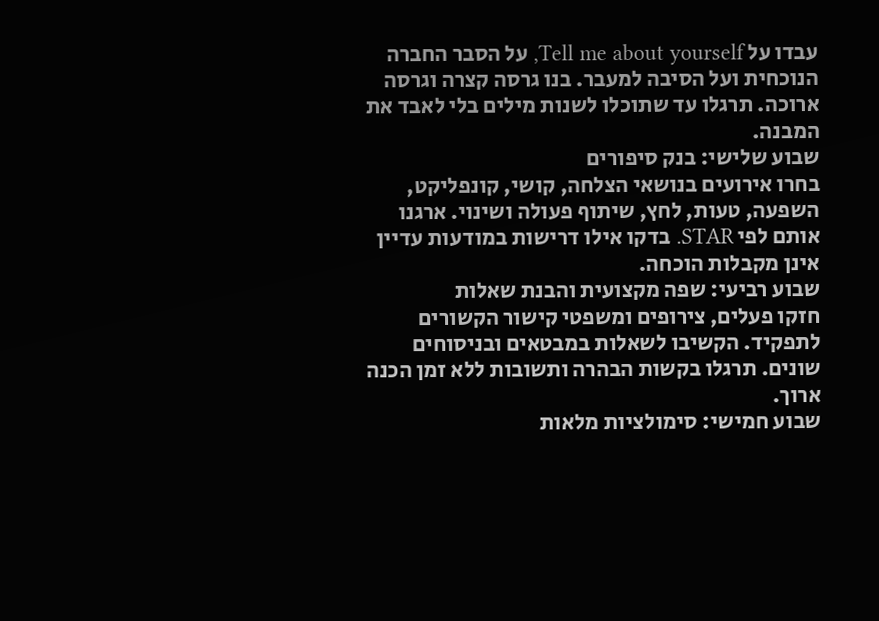עבדו על Tell me about yourself, על הסבר החברה הנוכחית ועל הסיבה למעבר. בנו גרסה קצרה וגרסה ארוכה. תרגלו עד שתוכלו לשנות מילים בלי לאבד את המבנה.
שבוע שלישי: בנק סיפורים
בחרו אירועים בנושאי הצלחה, קושי, קונפליקט, השפעה, טעות, לחץ, שיתוף פעולה ושינוי. ארגנו אותם לפי STAR. בדקו אילו דרישות במודעות עדיין אינן מקבלות הוכחה.
שבוע רביעי: שפה מקצועית והבנת שאלות
חזקו פעלים, צירופים ומשפטי קישור הקשורים לתפקיד. הקשיבו לשאלות במבטאים ובניסוחים שונים. תרגלו בקשות הבהרה ותשובות ללא זמן הכנה ארוך.
שבוע חמישי: סימולציות מלאות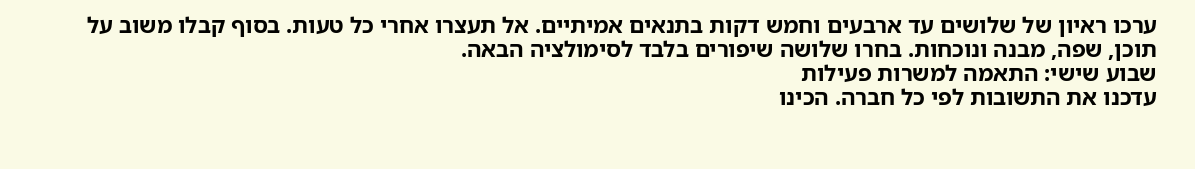ערכו ראיון של שלושים עד ארבעים וחמש דקות בתנאים אמיתיים. אל תעצרו אחרי כל טעות. בסוף קבלו משוב על תוכן, שפה, מבנה ונוכחות. בחרו שלושה שיפורים בלבד לסימולציה הבאה.
שבוע שישי: התאמה למשרות פעילות
עדכנו את התשובות לפי כל חברה. הכינו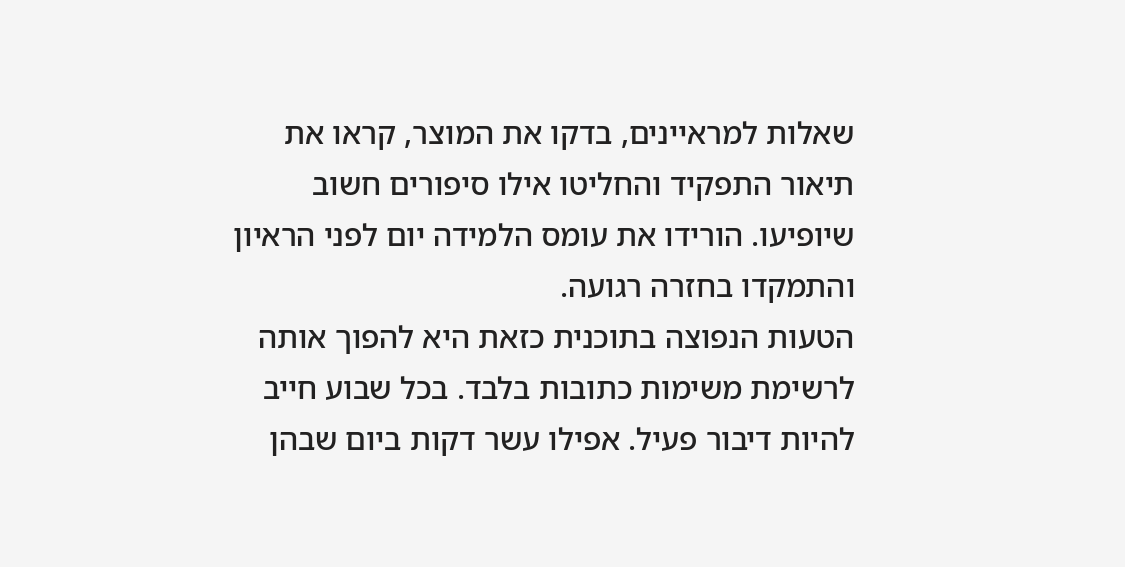שאלות למראיינים, בדקו את המוצר, קראו את תיאור התפקיד והחליטו אילו סיפורים חשוב שיופיעו. הורידו את עומס הלמידה יום לפני הראיון והתמקדו בחזרה רגועה.
הטעות הנפוצה בתוכנית כזאת היא להפוך אותה לרשימת משימות כתובות בלבד. בכל שבוע חייב להיות דיבור פעיל. אפילו עשר דקות ביום שבהן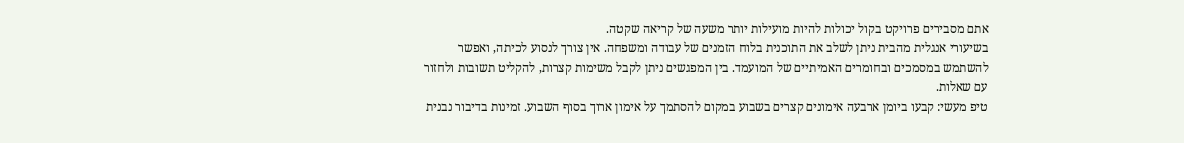אתם מסבירים פרויקט בקול יכולות להיות מועילות יותר משעה של קריאה שקטה.
בשיעורי אנגלית מהבית ניתן לשלב את התוכנית בלוח הזמנים של עבודה ומשפחה. אין צורך לנסוע לכיתה, ואפשר להשתמש במסמכים ובחומרים האמיתיים של המועמד. בין המפגשים ניתן לקבל משימות קצרות, להקליט תשובות ולחזור עם שאלות.
טיפ מעשי: קבעו ביומן ארבעה אימונים קצרים בשבוע במקום להסתמך על אימון ארוך בסוף השבוע. זמינות בדיבור נבנית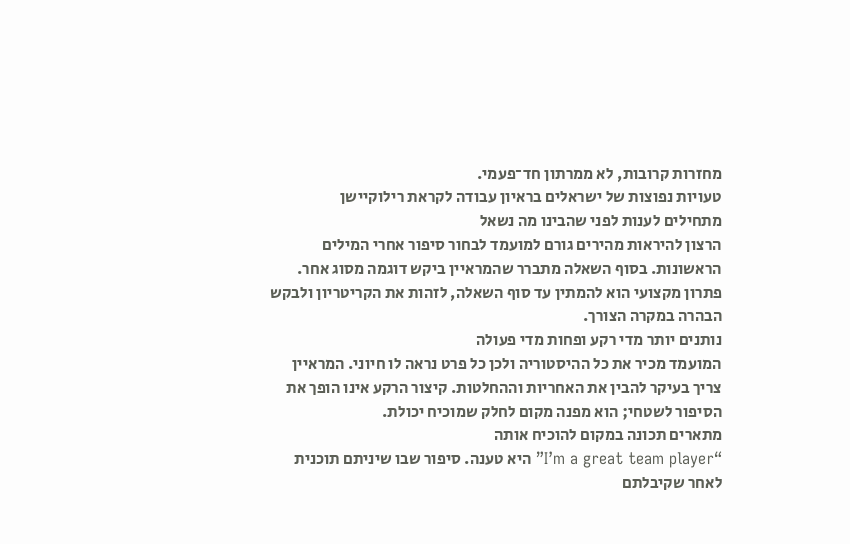מחזרות קרובות, לא ממרתון חד־פעמי.
טעויות נפוצות של ישראלים בראיון עבודה לקראת רילוקיישן
מתחילים לענות לפני שהבינו מה נשאל
הרצון להיראות מהירים גורם למועמד לבחור סיפור אחרי המילים הראשונות. בסוף השאלה מתברר שהמראיין ביקש דוגמה מסוג אחר. פתרון מקצועי הוא להמתין עד סוף השאלה, לזהות את הקריטריון ולבקש הבהרה במקרה הצורך.
נותנים יותר מדי רקע ופחות מדי פעולה
המועמד מכיר את כל ההיסטוריה ולכן כל פרט נראה לו חיוני. המראיין צריך בעיקר להבין את האחריות וההחלטות. קיצור הרקע אינו הופך את הסיפור לשטחי; הוא מפנה מקום לחלק שמוכיח יכולת.
מתארים תכונה במקום להוכיח אותה
“I’m a great team player” היא טענה. סיפור שבו שיניתם תוכנית לאחר שקיבלתם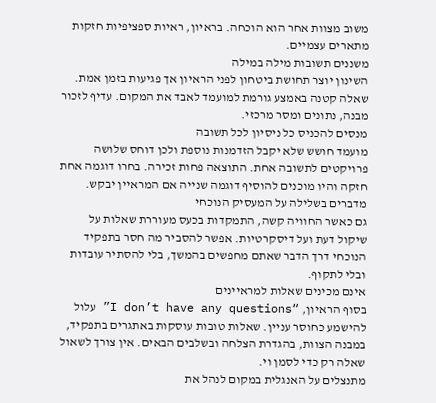משוב מצוות אחר הוא הוכחה. בראיון, ראיות ספציפיות חזקות מתארים עצמיים.
משננים תשובות מילה במילה
השינון יוצר תחושת ביטחון לפני הראיון אך פגיעות בזמן אמת. שאלה קטנה באמצע גורמת למועמד לאבד את המקום. עדיף לזכור מבנה, נתונים ומסר מרכזי.
מנסים להכניס כל ניסיון לכל תשובה
מועמד חושש שלא יקבל הזדמנות נוספת ולכן דוחס שלושה פרויקטים לתשובה אחת. התוצאה פחות זכירה. בחרו דוגמה אחת חזקה והיו מוכנים להוסיף דוגמה שנייה אם המראיין יבקש.
מדברים בשלילה על המעסיק הנוכחי
גם כאשר החוויה קשה, התמקדות בכעס מעוררת שאלות על שיקול דעת ועל דיסקרטיות. אפשר להסביר מה חסר בתפקיד הנוכחי דרך הדבר שאתם מחפשים בהמשך, בלי להסתיר עובדות ובלי לתקוף.
אינם מכינים שאלות למראיינים
בסוף הראיון, “I don’t have any questions” עלול להישמע כחוסר עניין. שאלות טובות עוסקות באתגרים בתפקיד, במבנה הצוות, בהגדרת הצלחה ובשלבים הבאים. אין צורך לשאול שאלה רק כדי לסמן וי.
מתנצלים על האנגלית במקום לנהל את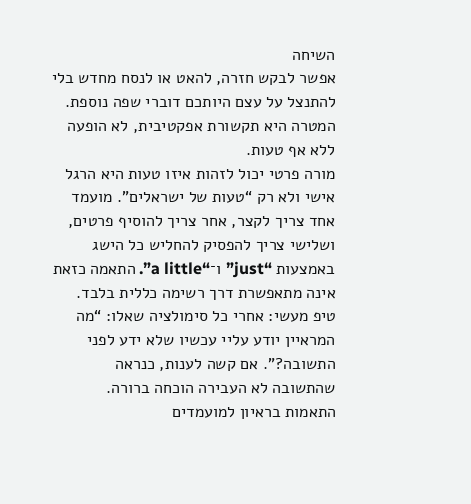השיחה
אפשר לבקש חזרה, להאט או לנסח מחדש בלי להתנצל על עצם היותכם דוברי שפה נוספת. המטרה היא תקשורת אפקטיבית, לא הופעה ללא אף טעות.
מורה פרטי יכול לזהות איזו טעות היא הרגל אישי ולא רק “טעות של ישראלים”. מועמד אחד צריך לקצר, אחר צריך להוסיף פרטים, ושלישי צריך להפסיק להחליש כל הישג באמצעות “just” ו־“a little”. התאמה כזאת אינה מתאפשרת דרך רשימה כללית בלבד.
טיפ מעשי: אחרי כל סימולציה שאלו: “מה המראיין יודע עליי עכשיו שלא ידע לפני התשובה?”. אם קשה לענות, כנראה שהתשובה לא העבירה הוכחה ברורה.
התאמות בראיון למועמדים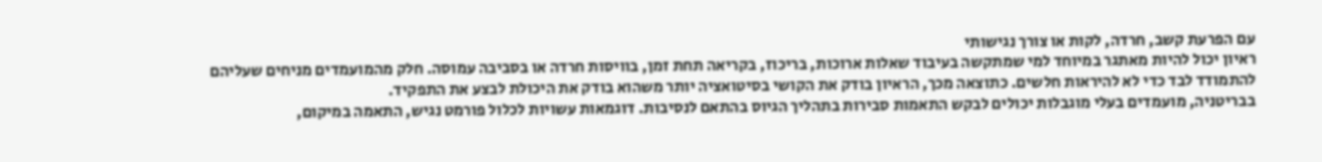עם הפרעת קשב, חרדה, לקות או צורך נגישותי
ראיון יכול להיות מאתגר במיוחד למי שמתקשה בעיבוד שאלות ארוכות, בריכוז, בקריאה תחת זמן, בוויסות חרדה או בסביבה עמוסה. חלק מהמועמדים מניחים שעליהם להתמודד לבד כדי לא להיראות חלשים. כתוצאה מכך, הראיון בודק את הקושי בסיטואציה יותר משהוא בודק את היכולת לבצע את התפקיד.
בבריטניה, מועמדים בעלי מוגבלות יכולים לבקש התאמות סבירות בתהליך הגיוס בהתאם לנסיבות. דוגמאות עשויות לכלול פורמט נגיש, התאמה במיקום,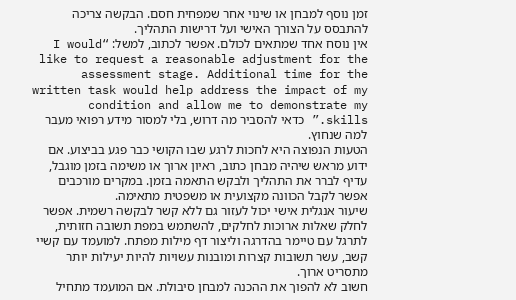זמן נוסף למבחן או שינוי אחר שמפחית חסם. הבקשה צריכה להתבסס על הצורך האישי ועל דרישות התהליך.
אין נוסח אחד שמתאים לכולם. אפשר לכתוב, למשל: “I would like to request a reasonable adjustment for the assessment stage. Additional time for the written task would help address the impact of my condition and allow me to demonstrate my skills.” כדאי להסביר מה דרוש, בלי למסור מידע רפואי מעבר למה שנחוץ.
הטעות הנפוצה היא לחכות לרגע שבו הקושי כבר פגע בביצוע. אם ידוע מראש שיהיה מבחן כתוב, ראיון ארוך או משימה בזמן מוגבל, עדיף לברר את התהליך ולבקש התאמה בזמן. במקרים מורכבים אפשר לקבל הכוונה מקצועית או משפטית מתאימה.
שיעור אנגלית אישי יכול לעזור גם ללא קשר לבקשה רשמית. אפשר לחלק שאלות ארוכות לחלקים, להשתמש במפת תשובה חזותית, לתרגל עם טיימר בהדרגה וליצור דף מילות מפתח. למועמד עם קשיי קשב, עשר תשובות קצרות ומובנות עשויות להיות יעילות יותר מתסריט ארוך.
חשוב לא להפוך את ההכנה למבחן סיבולת. אם המועמד מתחיל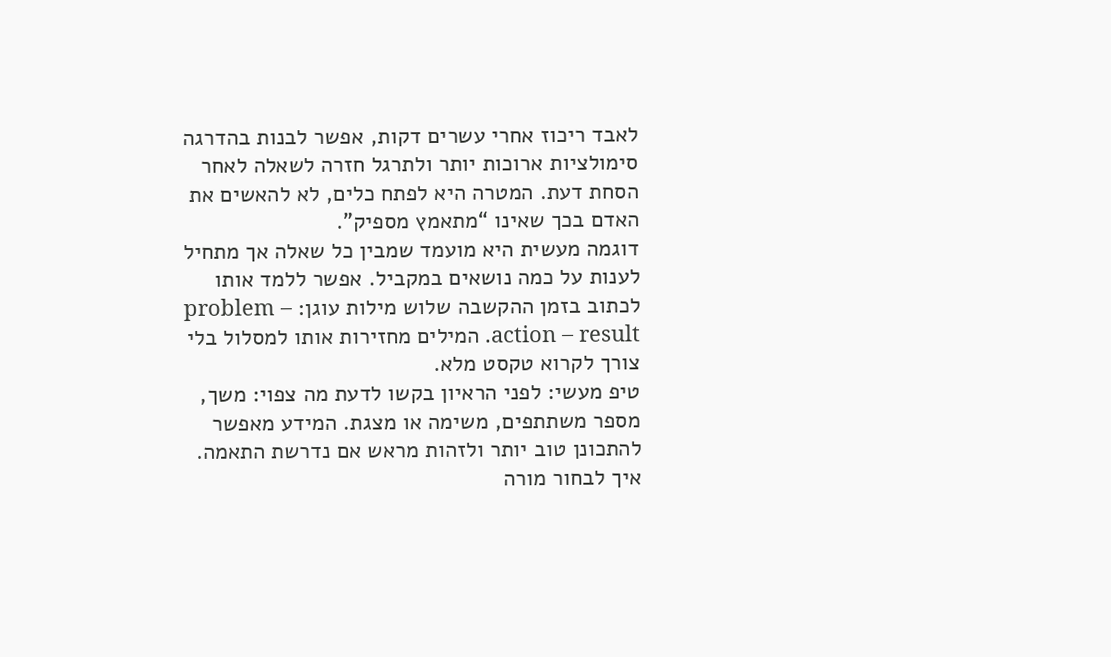לאבד ריכוז אחרי עשרים דקות, אפשר לבנות בהדרגה סימולציות ארוכות יותר ולתרגל חזרה לשאלה לאחר הסחת דעת. המטרה היא לפתח כלים, לא להאשים את האדם בכך שאינו “מתאמץ מספיק”.
דוגמה מעשית היא מועמד שמבין כל שאלה אך מתחיל לענות על כמה נושאים במקביל. אפשר ללמד אותו לכתוב בזמן ההקשבה שלוש מילות עוגן: problem – action – result. המילים מחזירות אותו למסלול בלי צורך לקרוא טקסט מלא.
טיפ מעשי: לפני הראיון בקשו לדעת מה צפוי: משך, מספר משתתפים, משימה או מצגת. המידע מאפשר להתכונן טוב יותר ולזהות מראש אם נדרשת התאמה.
איך לבחור מורה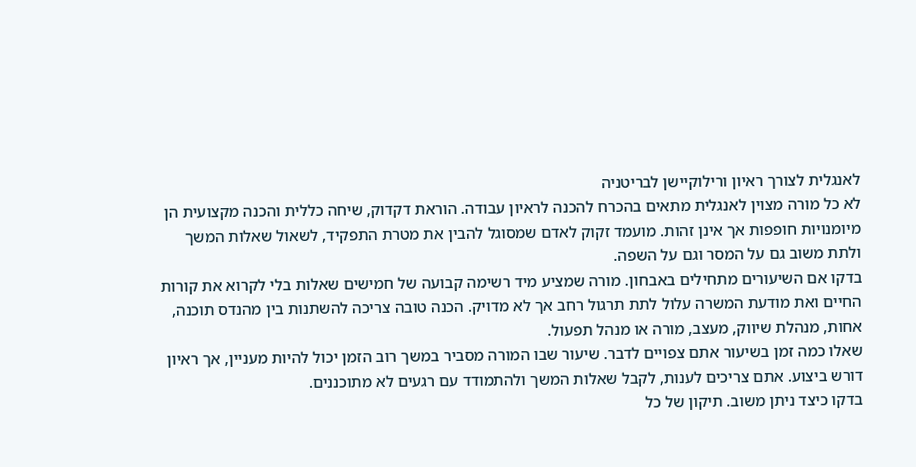לאנגלית לצורך ראיון ורילוקיישן לבריטניה
לא כל מורה מצוין לאנגלית מתאים בהכרח להכנה לראיון עבודה. הוראת דקדוק, שיחה כללית והכנה מקצועית הן מיומנויות חופפות אך אינן זהות. מועמד זקוק לאדם שמסוגל להבין את מטרת התפקיד, לשאול שאלות המשך ולתת משוב גם על המסר וגם על השפה.
בדקו אם השיעורים מתחילים באבחון. מורה שמציע מיד רשימה קבועה של חמישים שאלות בלי לקרוא את קורות החיים ואת מודעת המשרה עלול לתת תרגול רחב אך לא מדויק. הכנה טובה צריכה להשתנות בין מהנדס תוכנה, אחות, מנהלת שיווק, מעצב, מורה או מנהל תפעול.
שאלו כמה זמן בשיעור אתם צפויים לדבר. שיעור שבו המורה מסביר במשך רוב הזמן יכול להיות מעניין, אך ראיון דורש ביצוע. אתם צריכים לענות, לקבל שאלות המשך ולהתמודד עם רגעים לא מתוכננים.
בדקו כיצד ניתן משוב. תיקון של כל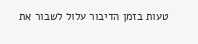טעות בזמן הדיבור עלול לשבור את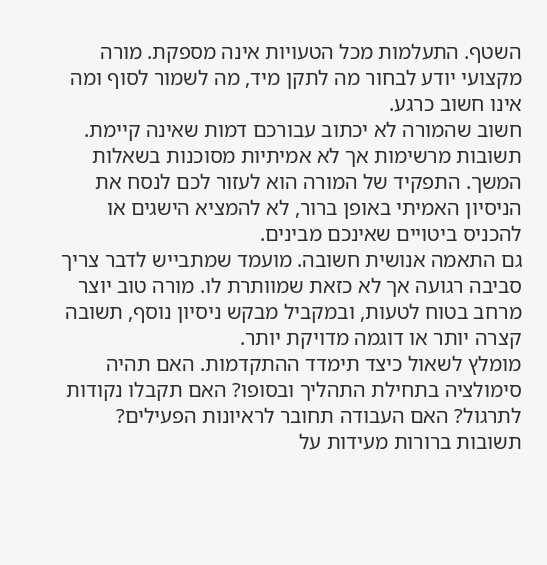השטף. התעלמות מכל הטעויות אינה מספקת. מורה מקצועי יודע לבחור מה לתקן מיד, מה לשמור לסוף ומה אינו חשוב כרגע.
חשוב שהמורה לא יכתוב עבורכם דמות שאינה קיימת. תשובות מרשימות אך לא אמיתיות מסוכנות בשאלות המשך. התפקיד של המורה הוא לעזור לכם לנסח את הניסיון האמיתי באופן ברור, לא להמציא הישגים או להכניס ביטויים שאינכם מבינים.
גם התאמה אנושית חשובה. מועמד שמתבייש לדבר צריך סביבה רגועה אך לא כזאת שמוותרת לו. מורה טוב יוצר מרחב בטוח לטעות, ובמקביל מבקש ניסיון נוסף, תשובה קצרה יותר או דוגמה מדויקת יותר.
מומלץ לשאול כיצד תימדד ההתקדמות. האם תהיה סימולציה בתחילת התהליך ובסופו? האם תקבלו נקודות לתרגול? האם העבודה תחובר לראיונות הפעילים? תשובות ברורות מעידות על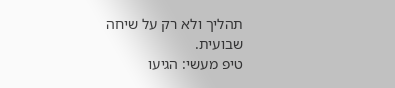תהליך ולא רק על שיחה שבועית.
טיפ מעשי: הגיעו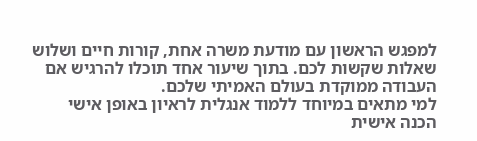למפגש הראשון עם מודעת משרה אחת, קורות חיים ושלוש שאלות שקשות לכם. בתוך שיעור אחד תוכלו להרגיש אם העבודה ממוקדת בעולם האמיתי שלכם.
למי מתאים במיוחד ללמוד אנגלית לראיון באופן אישי
הכנה אישית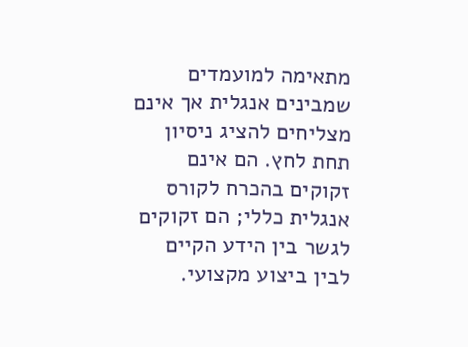מתאימה למועמדים שמבינים אנגלית אך אינם מצליחים להציג ניסיון תחת לחץ. הם אינם זקוקים בהכרח לקורס אנגלית כללי; הם זקוקים לגשר בין הידע הקיים לבין ביצוע מקצועי.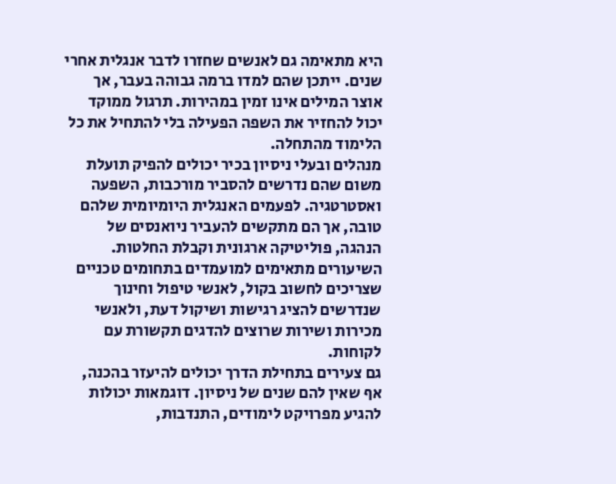היא מתאימה גם לאנשים שחזרו לדבר אנגלית אחרי שנים. ייתכן שהם למדו ברמה גבוהה בעבר, אך אוצר המילים אינו זמין במהירות. תרגול ממוקד יכול להחזיר את השפה הפעילה בלי להתחיל את כל הלימוד מהתחלה.
מנהלים ובעלי ניסיון בכיר יכולים להפיק תועלת משום שהם נדרשים להסביר מורכבות, השפעה ואסטרטגיה. לפעמים האנגלית היומיומית שלהם טובה, אך הם מתקשים להעביר ניואנסים של הנהגה, פוליטיקה ארגונית וקבלת החלטות.
השיעורים מתאימים למועמדים בתחומים טכניים שצריכים לחשוב בקול, לאנשי טיפול וחינוך שנדרשים להציג רגישות ושיקול דעת, ולאנשי מכירות ושירות שרוצים להדגים תקשורת עם לקוחות.
גם צעירים בתחילת הדרך יכולים להיעזר בהכנה, אף שאין להם שנים של ניסיון. דוגמאות יכולות להגיע מפרויקט לימודים, התנדבות,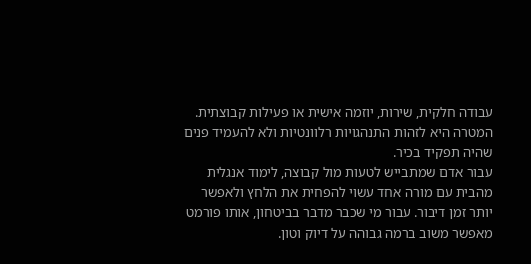עבודה חלקית, שירות, יוזמה אישית או פעילות קבוצתית. המטרה היא לזהות התנהגויות רלוונטיות ולא להעמיד פנים שהיה תפקיד בכיר.
עבור אדם שמתבייש לטעות מול קבוצה, לימוד אנגלית מהבית עם מורה אחד עשוי להפחית את הלחץ ולאפשר יותר זמן דיבור. עבור מי שכבר מדבר בביטחון, אותו פורמט מאפשר משוב ברמה גבוהה על דיוק וטון.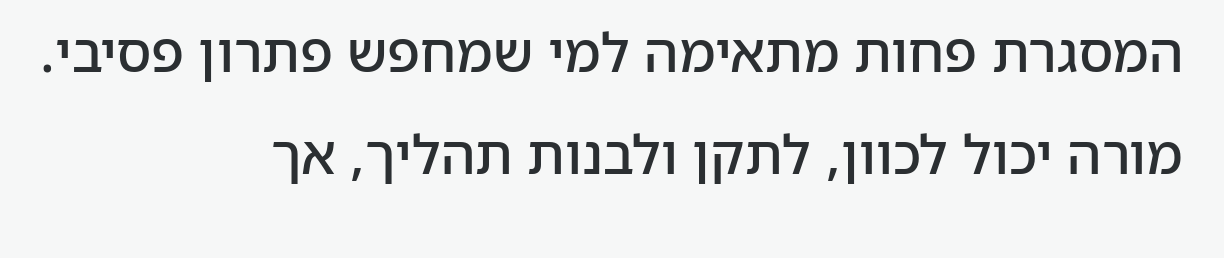המסגרת פחות מתאימה למי שמחפש פתרון פסיבי. מורה יכול לכוון, לתקן ולבנות תהליך, אך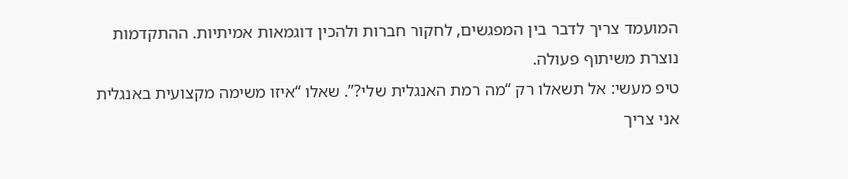המועמד צריך לדבר בין המפגשים, לחקור חברות ולהכין דוגמאות אמיתיות. ההתקדמות נוצרת משיתוף פעולה.
טיפ מעשי: אל תשאלו רק “מה רמת האנגלית שלי?”. שאלו “איזו משימה מקצועית באנגלית אני צריך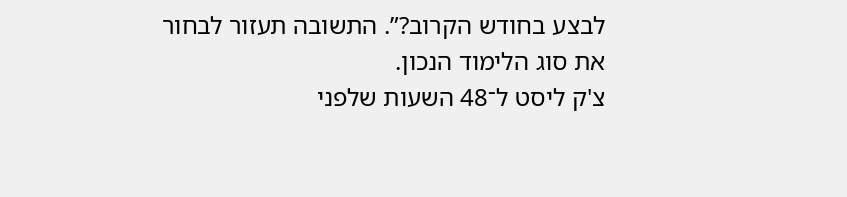לבצע בחודש הקרוב?”. התשובה תעזור לבחור את סוג הלימוד הנכון.
צ'ק ליסט ל־48 השעות שלפני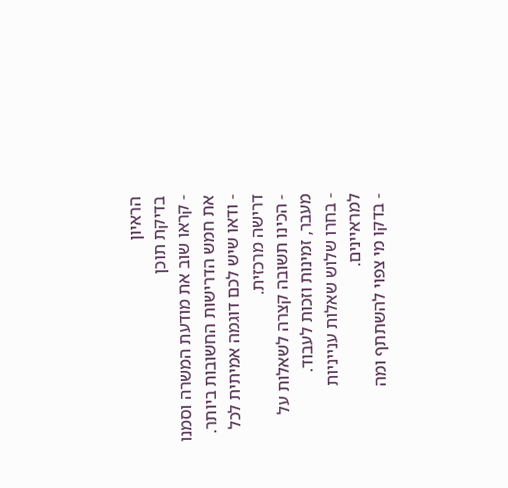הראיון
בדיקת תוכן
- קראו שוב את מודעת המשרה וסמנו את חמש הדרישות החשובות ביותר.
- ודאו שיש לכם דוגמה אמיתית לכל דרישה מרכזית.
- הכינו תשובה קצרה לשאלות על מעבר, זמינות וזכות לעבוד.
- בחרו שלוש שאלות ענייניות למראיינים.
- בדקו מי צפוי להשתתף ומה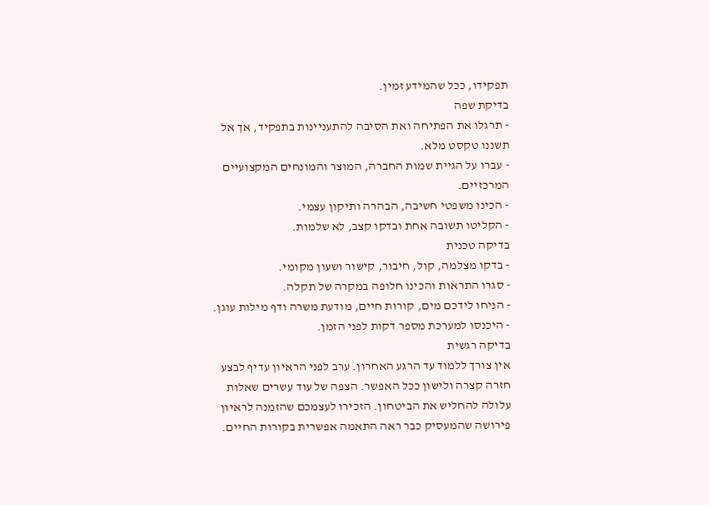תפקידו, ככל שהמידע זמין.
בדיקת שפה
- תרגלו את הפתיחה ואת הסיבה להתעניינות בתפקיד, אך אל תשננו טקסט מלא.
- עברו על הגיית שמות החברה, המוצר והמונחים המקצועיים המרכזיים.
- הכינו משפטי חשיבה, הבהרה ותיקון עצמי.
- הקליטו תשובה אחת ובדקו קצב, לא שלמות.
בדיקה טכנית
- בדקו מצלמה, קול, חיבור, קישור ושעון מקומי.
- סגרו התראות והכינו חלופה במקרה של תקלה.
- הניחו לידכם מים, קורות חיים, מודעת משרה ודף מילות עוגן.
- היכנסו למערכת מספר דקות לפני הזמן.
בדיקה רגשית
אין צורך ללמוד עד הרגע האחרון. ערב לפני הראיון עדיף לבצע חזרה קצרה ולישון ככל האפשר. הצפה של עוד עשרים שאלות עלולה להחליש את הביטחון. הזכירו לעצמכם שהזמנה לראיון פירושה שהמעסיק כבר ראה התאמה אפשרית בקורות החיים.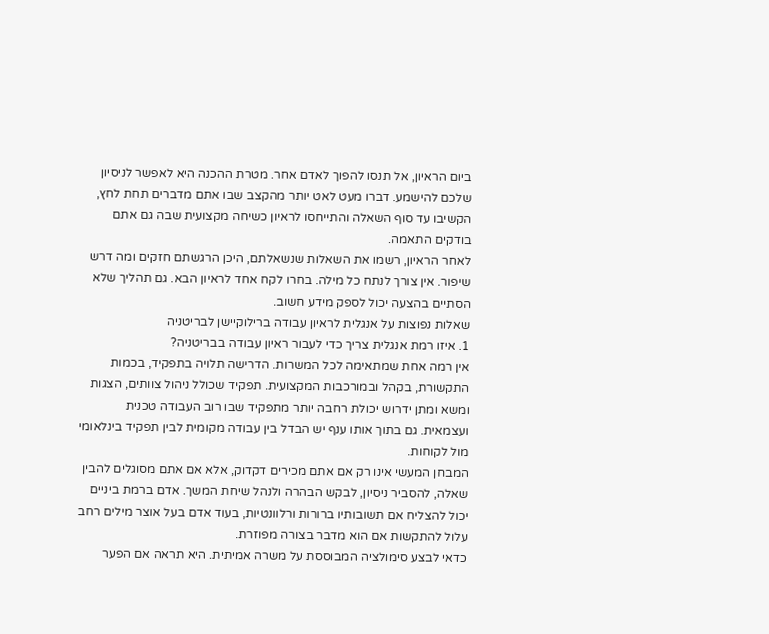ביום הראיון, אל תנסו להפוך לאדם אחר. מטרת ההכנה היא לאפשר לניסיון שלכם להישמע. דברו מעט לאט יותר מהקצב שבו אתם מדברים תחת לחץ, הקשיבו עד סוף השאלה והתייחסו לראיון כשיחה מקצועית שבה גם אתם בודקים התאמה.
לאחר הראיון, רשמו את השאלות שנשאלתם, היכן הרגשתם חזקים ומה דרש שיפור. אין צורך לנתח כל מילה. בחרו לקח אחד לראיון הבא. גם תהליך שלא הסתיים בהצעה יכול לספק מידע חשוב.
שאלות נפוצות על אנגלית לראיון עבודה ברילוקיישן לבריטניה
1. איזו רמת אנגלית צריך כדי לעבור ראיון עבודה בבריטניה?
אין רמה אחת שמתאימה לכל המשרות. הדרישה תלויה בתפקיד, בכמות התקשורת, בקהל ובמורכבות המקצועית. תפקיד שכולל ניהול צוותים, הצגות ומשא ומתן ידרוש יכולת רחבה יותר מתפקיד שבו רוב העבודה טכנית ועצמאית. גם בתוך אותו ענף יש הבדל בין עבודה מקומית לבין תפקיד בינלאומי מול לקוחות.
המבחן המעשי אינו רק אם אתם מכירים דקדוק, אלא אם אתם מסוגלים להבין שאלה, להסביר ניסיון, לבקש הבהרה ולנהל שיחת המשך. אדם ברמת ביניים יכול להצליח אם תשובותיו ברורות ורלוונטיות, בעוד אדם בעל אוצר מילים רחב עלול להתקשות אם הוא מדבר בצורה מפוזרת.
כדאי לבצע סימולציה המבוססת על משרה אמיתית. היא תראה אם הפער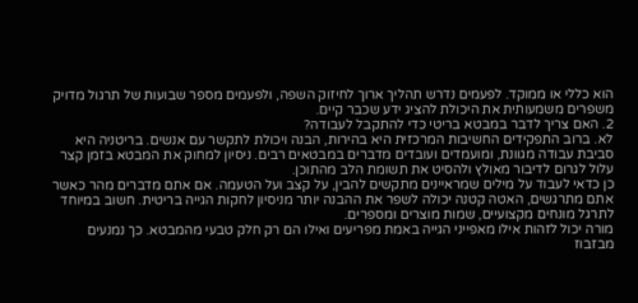הוא כללי או ממוקד. לפעמים נדרש תהליך ארוך לחיזוק השפה, ולפעמים מספר שבועות של תרגול מדויק משפרים משמעותית את היכולת להציג ידע שכבר קיים.
2. האם צריך לדבר במבטא בריטי כדי להתקבל לעבודה?
לא. ברוב התפקידים החשיבות המרכזית היא בהירות, הבנה ויכולת לתקשר עם אנשים. בריטניה היא סביבת עבודה מגוונת, ומועמדים ועובדים מדברים במבטאים רבים. ניסיון למחוק את המבטא בזמן קצר עלול לגרום לדיבור מאולץ ולהסיט את תשומת הלב מהתוכן.
כן כדאי לעבוד על מילים שמראיינים מתקשים להבין, על קצב ועל הטעמה. אם אתם מדברים מהר כאשר אתם מתרגשים, האטה קטנה יכולה לשפר את ההבנה יותר מניסיון לחקות הגייה בריטית. חשוב במיוחד לתרגל מונחים מקצועיים, שמות מוצרים ומספרים.
מורה יכול לזהות אילו מאפייני הגייה באמת מפריעים ואילו הם רק חלק טבעי מהמבטא. כך נמנעים מבזבוז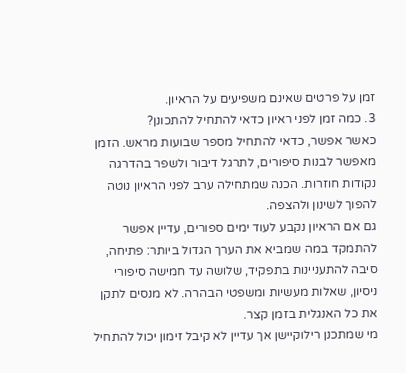זמן על פרטים שאינם משפיעים על הראיון.
3. כמה זמן לפני ראיון כדאי להתחיל להתכונן?
כאשר אפשר, כדאי להתחיל מספר שבועות מראש. הזמן מאפשר לבנות סיפורים, לתרגל דיבור ולשפר בהדרגה נקודות חוזרות. הכנה שמתחילה ערב לפני הראיון נוטה להפוך לשינון ולהצפה.
גם אם הראיון נקבע לעוד ימים ספורים, עדיין אפשר להתמקד במה שמביא את הערך הגדול ביותר: פתיחה, סיבה להתעניינות בתפקיד, שלושה עד חמישה סיפורי ניסיון, שאלות מעשיות ומשפטי הבהרה. לא מנסים לתקן את כל האנגלית בזמן קצר.
מי שמתכנן רילוקיישן אך עדיין לא קיבל זימון יכול להתחיל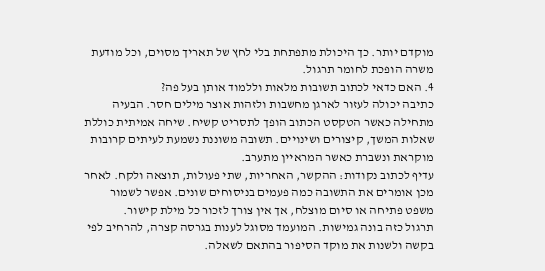מוקדם יותר. כך היכולת מתפתחת בלי לחץ של תאריך מסוים, וכל מודעת משרה הופכת לחומר תרגול.
4. האם כדאי לכתוב תשובות מלאות וללמוד אותן בעל פה?
כתיבה יכולה לעזור לארגן מחשבות ולזהות אוצר מילים חסר. הבעיה מתחילה כאשר הטקסט הכתוב הופך לתסריט קשיח. שיחה אמיתית כוללת שאלות המשך, קיצורים ושינויים. תשובה משוננת נשמעת לעיתים קרובות מוקראת ונשברת כאשר המראיין מתערב.
עדיף לכתוב נקודות: ההקשר, האחריות, שתי פעולות, תוצאה ולקח. לאחר מכן אומרים את התשובה כמה פעמים בניסוחים שונים. אפשר לשמור משפט פתיחה או סיום מוצלח, אך אין צורך לזכור כל מילת קישור.
תרגול כזה בונה גמישות. המועמד מסוגל לענות בגרסה קצרה, להרחיב לפי בקשה ולשנות את מוקד הסיפור בהתאם לשאלה.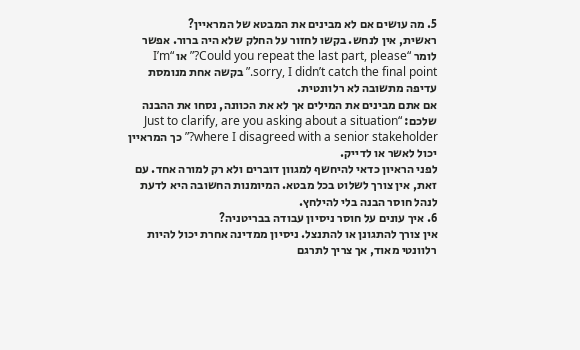5. מה עושים אם לא מבינים את המבטא של המראיין?
ראשית, אין לנחש. בקשו לחזור על החלק שלא היה ברור. אפשר לומר “Could you repeat the last part, please?” או “I’m sorry, I didn’t catch the final point.” בקשה אחת מנומסת עדיפה מתשובה לא רלוונטית.
אם אתם מבינים את המילים אך לא את הכוונה, נסחו את ההבנה שלכם: “Just to clarify, are you asking about a situation where I disagreed with a senior stakeholder?” כך המראיין יכול לאשר או לדייק.
לפני הראיון כדאי להיחשף למגוון דוברים ולא רק למורה אחד. עם זאת, אין צורך לשלוט בכל מבטא. המיומנות החשובה היא לדעת לנהל חוסר הבנה בלי להילחץ.
6. איך עונים על חוסר ניסיון עבודה בבריטניה?
אין צורך להתגונן או להתנצל. ניסיון ממדינה אחרת יכול להיות רלוונטי מאוד, אך צריך לתרגם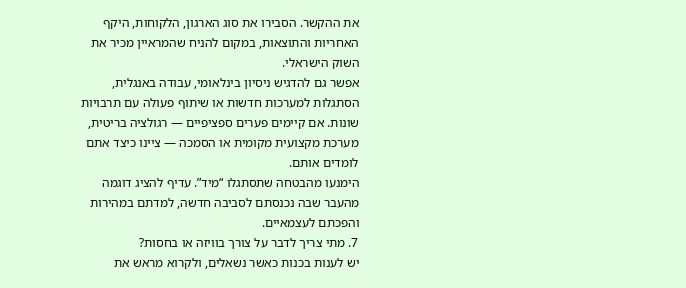את ההקשר. הסבירו את סוג הארגון, הלקוחות, היקף האחריות והתוצאות, במקום להניח שהמראיין מכיר את השוק הישראלי.
אפשר גם להדגיש ניסיון בינלאומי, עבודה באנגלית, הסתגלות למערכות חדשות או שיתוף פעולה עם תרבויות שונות. אם קיימים פערים ספציפיים — רגולציה בריטית, מערכת מקצועית מקומית או הסמכה — ציינו כיצד אתם לומדים אותם.
הימנעו מהבטחה שתסתגלו “מיד”. עדיף להציג דוגמה מהעבר שבה נכנסתם לסביבה חדשה, למדתם במהירות והפכתם לעצמאיים.
7. מתי צריך לדבר על צורך בוויזה או בחסות?
יש לענות בכנות כאשר נשאלים, ולקרוא מראש את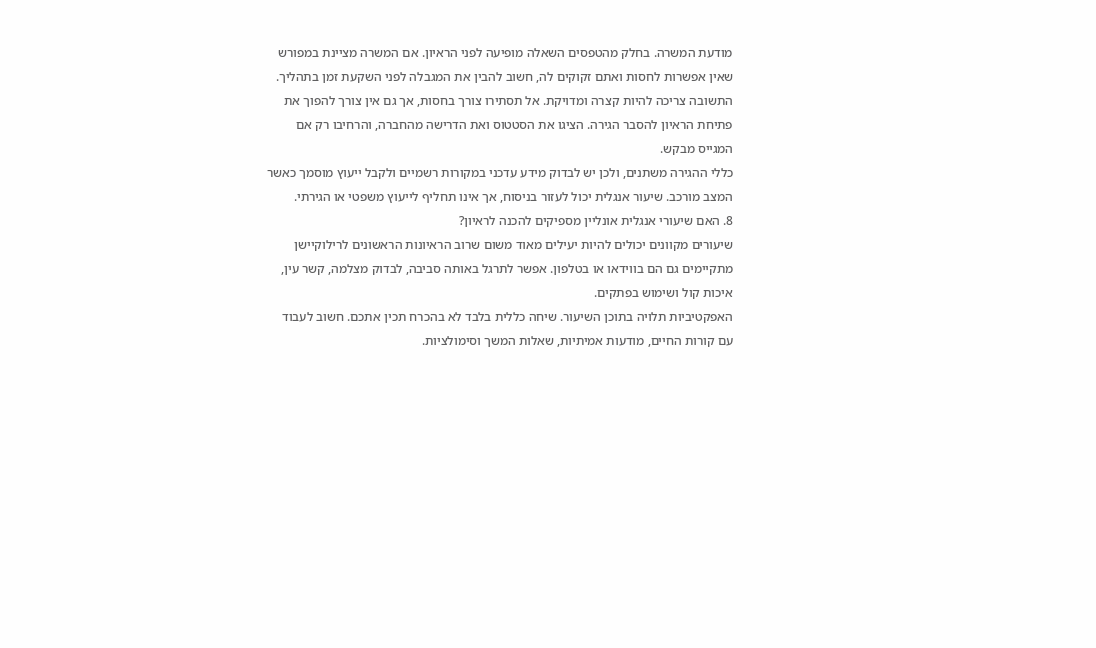מודעת המשרה. בחלק מהטפסים השאלה מופיעה לפני הראיון. אם המשרה מציינת במפורש שאין אפשרות לחסות ואתם זקוקים לה, חשוב להבין את המגבלה לפני השקעת זמן בתהליך.
התשובה צריכה להיות קצרה ומדויקת. אל תסתירו צורך בחסות, אך גם אין צורך להפוך את פתיחת הראיון להסבר הגירה. הציגו את הסטטוס ואת הדרישה מהחברה, והרחיבו רק אם המגייס מבקש.
כללי ההגירה משתנים, ולכן יש לבדוק מידע עדכני במקורות רשמיים ולקבל ייעוץ מוסמך כאשר המצב מורכב. שיעור אנגלית יכול לעזור בניסוח, אך אינו תחליף לייעוץ משפטי או הגירתי.
8. האם שיעורי אנגלית אונליין מספיקים להכנה לראיון?
שיעורים מקוונים יכולים להיות יעילים מאוד משום שרוב הראיונות הראשונים לרילוקיישן מתקיימים גם הם בווידאו או בטלפון. אפשר לתרגל באותה סביבה, לבדוק מצלמה, קשר עין, איכות קול ושימוש בפתקים.
האפקטיביות תלויה בתוכן השיעור. שיחה כללית בלבד לא בהכרח תכין אתכם. חשוב לעבוד עם קורות החיים, מודעות אמיתיות, שאלות המשך וסימולציות.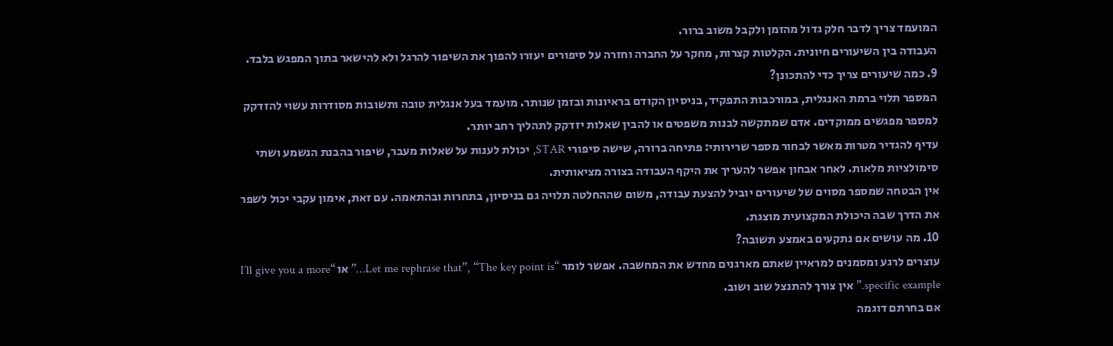המועמד צריך לדבר חלק גדול מהזמן ולקבל משוב ברור.
העבודה בין השיעורים חיונית. הקלטות קצרות, מחקר על החברה וחזרה על סיפורים יעזרו להפוך את השיפור להרגל ולא להישאר בתוך המפגש בלבד.
9. כמה שיעורים צריך כדי להתכונן?
המספר תלוי ברמת האנגלית, במורכבות התפקיד, בניסיון הקודם בראיונות ובזמן שנותר. מועמד בעל אנגלית טובה ותשובות מסודרות עשוי להזדקק למספר מפגשים ממוקדים. אדם שמתקשה לבנות משפטים או להבין שאלות יזדקק לתהליך רחב יותר.
עדיף להגדיר מטרות מאשר לבחור מספר שרירותי: פתיחה ברורה, שישה סיפורי STAR, יכולת לענות על שאלות מעבר, שיפור בהבנת הנשמע ושתי סימולציות מלאות. לאחר אבחון אפשר להעריך את היקף העבודה בצורה מציאותית.
אין הבטחה שמספר מסוים של שיעורים יוביל להצעת עבודה, משום שההחלטה תלויה גם בניסיון, בתחרות ובהתאמה. עם זאת, אימון עקבי יכול לשפר את הדרך שבה היכולת המקצועית מוצגת.
10. מה עושים אם נתקעים באמצע תשובה?
עוצרים לרגע ומסמנים למראיין שאתם מארגנים מחדש את המחשבה. אפשר לומר “Let me rephrase that”, “The key point is…” או “I’ll give you a more specific example.” אין צורך להתנצל שוב ושוב.
אם בחרתם דוגמה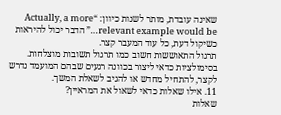שאינה עובדת, מותר לשנות כיוון: “Actually, a more relevant example would be…” הדבר יכול להיראות כשיקול דעת, כל עוד המעבר קצר.
תרגול התאוששות חשוב כמו תרגול תשובות מוצלחות. בסימולציות כדאי ליצור בכוונה רגעים שבהם המועמד נדרש לקצר, להתחיל מחדש או להגיב לשאלת המשך.
11. אילו שאלות כדאי לשאול את המראיין?
שאלות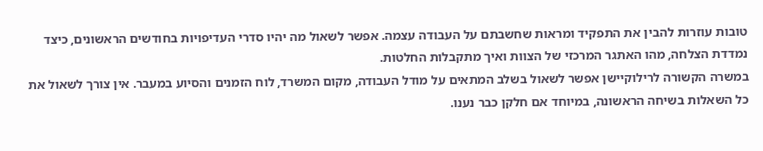טובות עוזרות להבין את התפקיד ומראות שחשבתם על העבודה עצמה. אפשר לשאול מה יהיו סדרי העדיפויות בחודשים הראשונים, כיצד נמדדת הצלחה, מהו האתגר המרכזי של הצוות ואיך מתקבלות החלטות.
במשרה הקשורה לרילוקיישן אפשר לשאול בשלב המתאים על מודל העבודה, מקום המשרד, לוח הזמנים והסיוע במעבר. אין צורך לשאול את כל השאלות בשיחה הראשונה, במיוחד אם חלקן כבר נענו.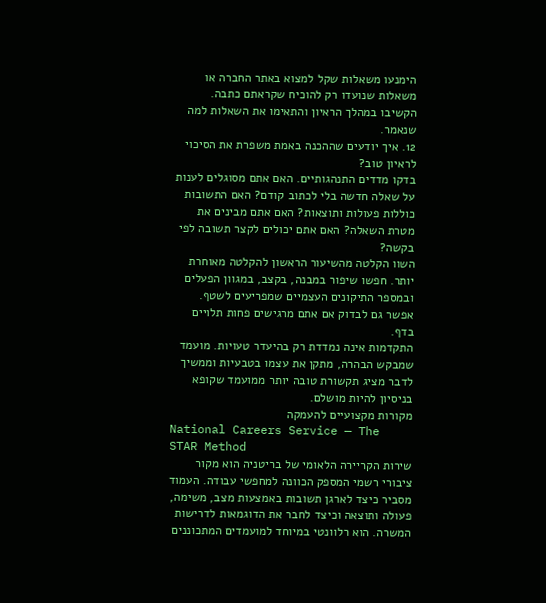הימנעו משאלות שקל למצוא באתר החברה או משאלות שנועדו רק להוכיח שקראתם כתבה. הקשיבו במהלך הראיון והתאימו את השאלות למה שנאמר.
12. איך יודעים שההכנה באמת משפרת את הסיכוי לראיון טוב?
בדקו מדדים התנהגותיים. האם אתם מסוגלים לענות על שאלה חדשה בלי לכתוב קודם? האם התשובות כוללות פעולות ותוצאות? האם אתם מבינים את מטרת השאלה? האם אתם יכולים לקצר תשובה לפי בקשה?
השוו הקלטה מהשיעור הראשון להקלטה מאוחרת יותר. חפשו שיפור במבנה, בקצב, במגוון הפעלים ובמספר התיקונים העצמיים שמפריעים לשטף. אפשר גם לבדוק אם אתם מרגישים פחות תלויים בדף.
התקדמות אינה נמדדת רק בהיעדר טעויות. מועמד שמבקש הבהרה, מתקן את עצמו בטבעיות וממשיך לדבר מציג תקשורת טובה יותר ממועמד שקופא בניסיון להיות מושלם.
מקורות מקצועיים להעמקה
National Careers Service — The STAR Method
שירות הקריירה הלאומי של בריטניה הוא מקור ציבורי רשמי המספק הכוונה למחפשי עבודה. העמוד מסביר כיצד לארגן תשובות באמצעות מצב, משימה, פעולה ותוצאה וכיצד לחבר את הדוגמאות לדרישות המשרה. הוא רלוונטי במיוחד למועמדים המתכוננים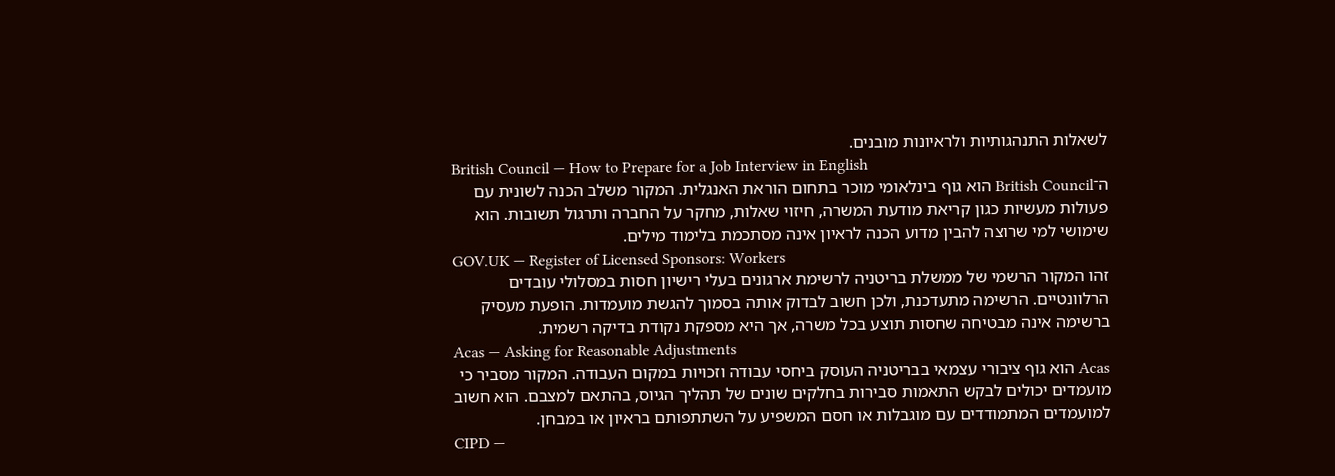לשאלות התנהגותיות ולראיונות מובנים.
British Council — How to Prepare for a Job Interview in English
ה־British Council הוא גוף בינלאומי מוכר בתחום הוראת האנגלית. המקור משלב הכנה לשונית עם פעולות מעשיות כגון קריאת מודעת המשרה, חיזוי שאלות, מחקר על החברה ותרגול תשובות. הוא שימושי למי שרוצה להבין מדוע הכנה לראיון אינה מסתכמת בלימוד מילים.
GOV.UK — Register of Licensed Sponsors: Workers
זהו המקור הרשמי של ממשלת בריטניה לרשימת ארגונים בעלי רישיון חסות במסלולי עובדים הרלוונטיים. הרשימה מתעדכנת, ולכן חשוב לבדוק אותה בסמוך להגשת מועמדות. הופעת מעסיק ברשימה אינה מבטיחה שחסות תוצע בכל משרה, אך היא מספקת נקודת בדיקה רשמית.
Acas — Asking for Reasonable Adjustments
Acas הוא גוף ציבורי עצמאי בבריטניה העוסק ביחסי עבודה וזכויות במקום העבודה. המקור מסביר כי מועמדים יכולים לבקש התאמות סבירות בחלקים שונים של תהליך הגיוס, בהתאם למצבם. הוא חשוב למועמדים המתמודדים עם מוגבלות או חסם המשפיע על השתתפותם בראיון או במבחן.
CIPD —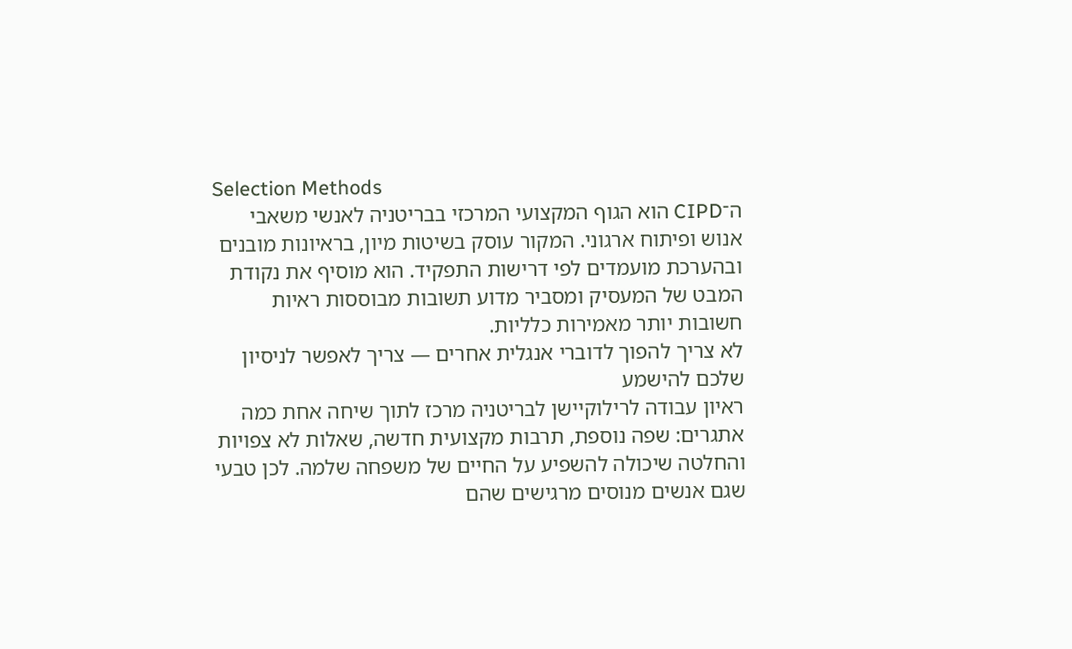Selection Methods
ה־CIPD הוא הגוף המקצועי המרכזי בבריטניה לאנשי משאבי אנוש ופיתוח ארגוני. המקור עוסק בשיטות מיון, בראיונות מובנים ובהערכת מועמדים לפי דרישות התפקיד. הוא מוסיף את נקודת המבט של המעסיק ומסביר מדוע תשובות מבוססות ראיות חשובות יותר מאמירות כלליות.
לא צריך להפוך לדוברי אנגלית אחרים — צריך לאפשר לניסיון שלכם להישמע
ראיון עבודה לרילוקיישן לבריטניה מרכז לתוך שיחה אחת כמה אתגרים: שפה נוספת, תרבות מקצועית חדשה, שאלות לא צפויות והחלטה שיכולה להשפיע על החיים של משפחה שלמה. לכן טבעי שגם אנשים מנוסים מרגישים שהם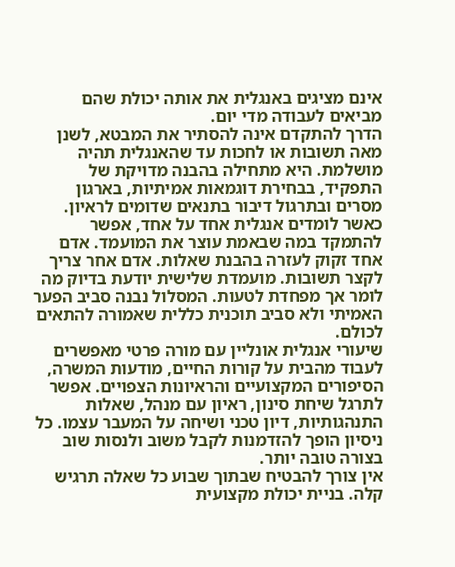אינם מציגים באנגלית את אותה יכולת שהם מביאים לעבודה מדי יום.
הדרך להתקדם אינה להסתיר את המבטא, לשנן מאה תשובות או לחכות עד שהאנגלית תהיה מושלמת. היא מתחילה בהבנה מדויקת של התפקיד, בבחירת דוגמאות אמיתיות, בארגון מסרים ובתרגול דיבור בתנאים שדומים לראיון.
כאשר לומדים אנגלית אחד על אחד, אפשר להתמקד במה שבאמת עוצר את המועמד. אדם אחד זקוק לעזרה בהבנת שאלות. אדם אחר צריך לקצר תשובות. מועמדת שלישית יודעת בדיוק מה לומר אך מפחדת לטעות. המסלול נבנה סביב הפער האמיתי ולא סביב תוכנית כללית שאמורה להתאים לכולם.
שיעורי אנגלית אונליין עם מורה פרטי מאפשרים לעבוד מהבית על קורות החיים, מודעות המשרה, הסיפורים המקצועיים והראיונות הצפויים. אפשר לתרגל שיחת סינון, ראיון עם מנהל, שאלות התנהגותיות, דיון טכני ושיחה על המעבר עצמו. כל ניסיון הופך להזדמנות לקבל משוב ולנסות שוב בצורה טובה יותר.
אין צורך להבטיח שבתוך שבוע כל שאלה תרגיש קלה. בניית יכולת מקצועית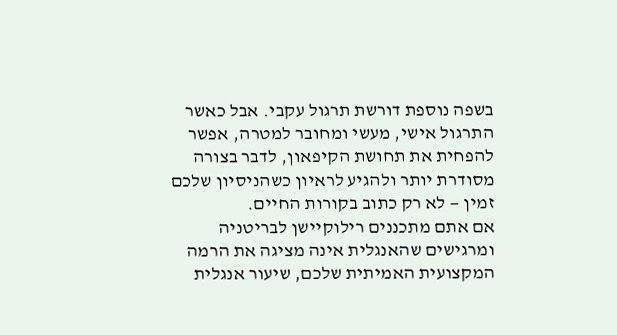בשפה נוספת דורשת תרגול עקבי. אבל כאשר התרגול אישי, מעשי ומחובר למטרה, אפשר להפחית את תחושת הקיפאון, לדבר בצורה מסודרת יותר ולהגיע לראיון כשהניסיון שלכם זמין — לא רק כתוב בקורות החיים.
אם אתם מתכננים רילוקיישן לבריטניה ומרגישים שהאנגלית אינה מציגה את הרמה המקצועית האמיתית שלכם, שיעור אנגלית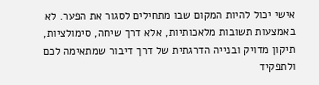אישי יכול להיות המקום שבו מתחילים לסגור את הפער. לא באמצעות תשובות מלאכותיות, אלא דרך שיחה, סימולציות, תיקון מדויק ובנייה הדרגתית של דרך דיבור שמתאימה לכם ולתפקיד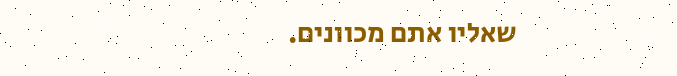שאליו אתם מכוונים.